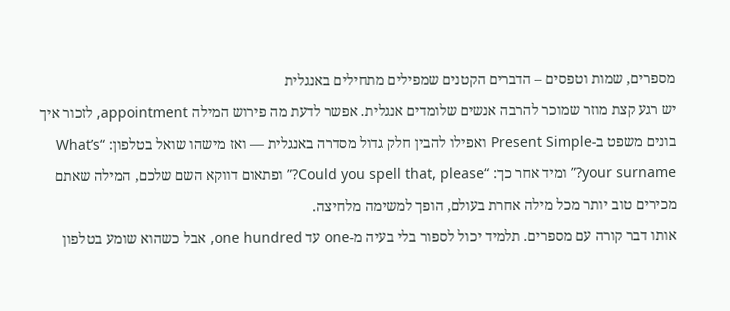מספרים, שמות וטפסים – הדברים הקטנים שמפילים מתחילים באנגלית
יש רגע קצת מוזר שמוכר להרבה אנשים שלומדים אנגלית. אפשר לדעת מה פירוש המילה appointment, לזכור איך בונים משפט ב-Present Simple ואפילו להבין חלק גדול מסדרה באנגלית — ואז מישהו שואל בטלפון: “What’s your surname?” ומיד אחר כך: “Could you spell that, please?” ופתאום דווקא השם שלכם, המילה שאתם מכירים טוב יותר מכל מילה אחרת בעולם, הופך למשימה מלחיצה.
אותו דבר קורה עם מספרים. תלמיד יכול לספור בלי בעיה מ-one עד one hundred, אבל כשהוא שומע בטלפון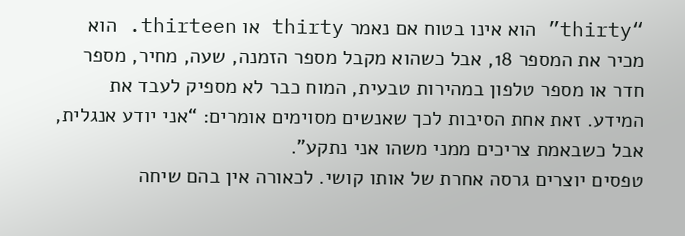“thirty” הוא אינו בטוח אם נאמר thirty או thirteen. הוא מכיר את המספר 18, אבל כשהוא מקבל מספר הזמנה, שעה, מחיר, מספר חדר או מספר טלפון במהירות טבעית, המוח כבר לא מספיק לעבד את המידע. זאת אחת הסיבות לכך שאנשים מסוימים אומרים: “אני יודע אנגלית, אבל כשבאמת צריכים ממני משהו אני נתקע”.
טפסים יוצרים גרסה אחרת של אותו קושי. לכאורה אין בהם שיחה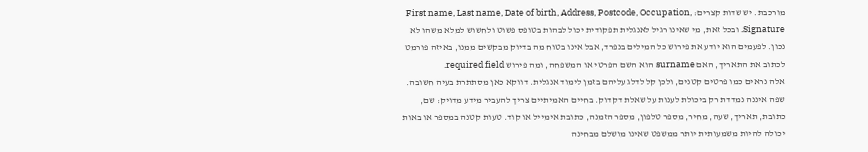מורכבת. יש שדות קצרים: First name, Last name, Date of birth, Address, Postcode, Occupation, Signature. ובכל זאת, מי שאינו רגיל לאנגלית תפקודית יכול לבהות בטופס פשוט ולחשוש למלא משהו לא נכון. לפעמים הוא יודע את פירוש כל המילים בנפרד, אבל אינו בטוח מה בדיוק מבקשים ממנו, באיזה פורמט לכתוב את התאריך, האם surname הוא השם הפרטי או המשפחה, ומה פירוש required field.
אלה נראים כמו פרטים קטנים, ולכן קל לדלג עליהם בזמן לימוד אנגלית. דווקא כאן מסתתרת בעיה חשובה. שפה איננה נמדדת רק ביכולת לענות על שאלת דקדוק. בחיים האמיתיים צריך להעביר מידע מדויק: שם, כתובת, תאריך, שעה, מחיר, מספר טלפון, מספר הזמנה, כתובת אימייל או קוד. טעות קטנה במספר או באות יכולה להיות משמעותית יותר ממשפט שאינו מושלם מבחינה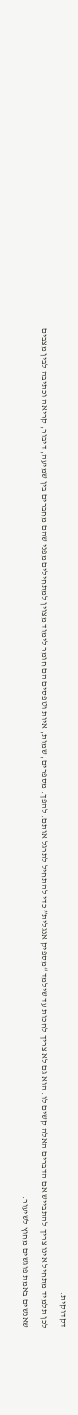דקדוקית.
לכן תלמיד מתחיל אינו צריך להתבייש אם הדברים האלה קשים לו. הוא גם לא צריך לחכות עד שילמד “מספיק אנגלית” כדי להתחיל לתרגל אותם. להפך. מספרים, שמות, איות וטפסים הם חומר לימוד מצוין למתחילים מפני שהם מחברים בין שמיעה, דיבור, קריאה וכתיבה לבין מצבים שאנשים באמת פוגשים מחוץ לשיעור.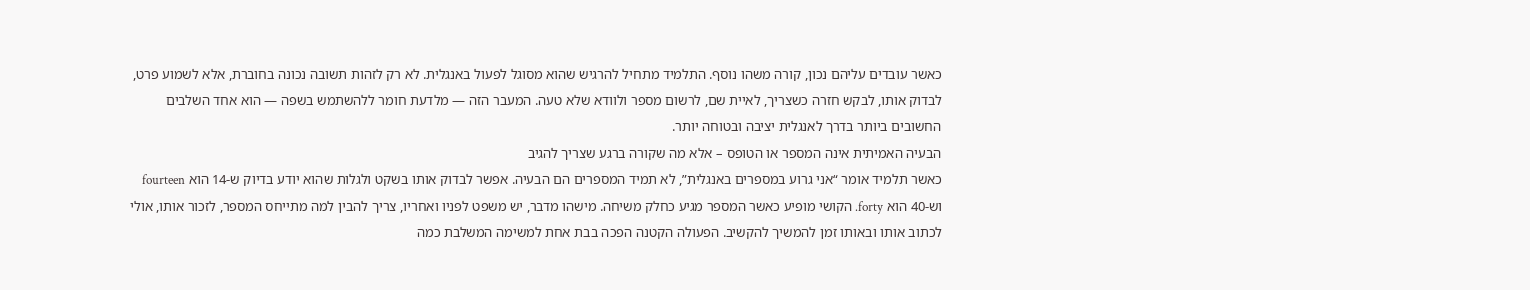כאשר עובדים עליהם נכון, קורה משהו נוסף. התלמיד מתחיל להרגיש שהוא מסוגל לפעול באנגלית. לא רק לזהות תשובה נכונה בחוברת, אלא לשמוע פרט, לבדוק אותו, לבקש חזרה כשצריך, לאיית שם, לרשום מספר ולוודא שלא טעה. המעבר הזה — מלדעת חומר ללהשתמש בשפה — הוא אחד השלבים החשובים ביותר בדרך לאנגלית יציבה ובטוחה יותר.
הבעיה האמיתית אינה המספר או הטופס – אלא מה שקורה ברגע שצריך להגיב
כאשר תלמיד אומר “אני גרוע במספרים באנגלית”, לא תמיד המספרים הם הבעיה. אפשר לבדוק אותו בשקט ולגלות שהוא יודע בדיוק ש-14 הוא fourteen וש-40 הוא forty. הקושי מופיע כאשר המספר מגיע כחלק משיחה. מישהו מדבר, יש משפט לפניו ואחריו, צריך להבין למה מתייחס המספר, לזכור אותו, אולי לכתוב אותו ובאותו זמן להמשיך להקשיב. הפעולה הקטנה הפכה בבת אחת למשימה המשלבת כמה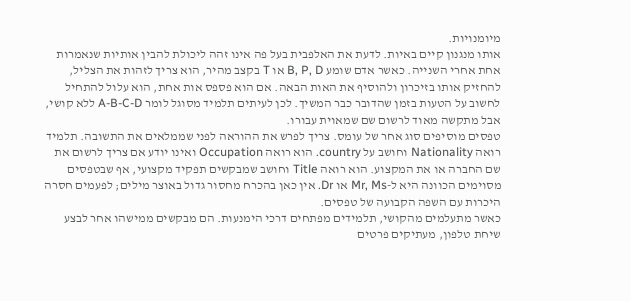מיומנויות.
אותו מנגנון קיים באיות. לדעת את האלפבית בעל פה אינו זהה ליכולת להבין אותיות שנאמרות אחת אחרי השנייה. כאשר אדם שומע B, P, D או T בקצב מהיר, הוא צריך לזהות את הצליל, להחזיק אותו בזיכרון ולהוסיף את האות הבאה. אם הוא פספס אות אחת, הוא עלול להתחיל לחשוב על הטעות בזמן שהדובר כבר המשיך. לכן לעיתים תלמיד מסוגל לומר A-B-C-D ללא קושי, אבל מתקשה מאוד לרשום שם שמאוית עבורו.
טפסים מוסיפים סוג אחר של עומס. צריך לפרש את ההוראה לפני שממלאים את התשובה. תלמיד רואה Nationality וחושב על country. הוא רואה Occupation ואינו יודע אם צריך לרשום את שם החברה או את המקצוע. הוא רואה Title וחושב שמבקשים תפקיד מקצועי, אף שבטפסים מסוימים הכוונה היא ל-Mr, Ms או Dr. אין כאן בהכרח מחסור גדול באוצר מילים; לפעמים חסרה היכרות עם השפה הקבועה של טפסים.
כאשר מתעלמים מהקושי, תלמידים מפתחים דרכי הימנעות. הם מבקשים ממישהו אחר לבצע שיחת טלפון, מעתיקים פרטים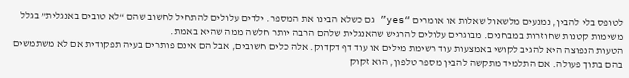לטופס בלי להבין, נמנעים מלשאול שאלות או אומרים “yes” גם כשלא הבינו את המספר. ילדים עלולים להתחיל לחשוב שהם “לא טובים באנגלית” בגלל משימות קטנות שחוזרות במבחנים. מבוגרים עלולים להרגיש שהאנגלית שלהם הרבה יותר חלשה ממה שהיא באמת.
הטעות הנפוצה היא להגיב לקושי באמצעות עוד רשימת מילים או עוד דף דקדוק. אלה כלים חשובים, אבל הם אינם פותרים בעיה תפקודית אם לא משתמשים בהם בתוך פעולה. אם התלמיד מתקשה להבין מספר טלפון, הוא זקוק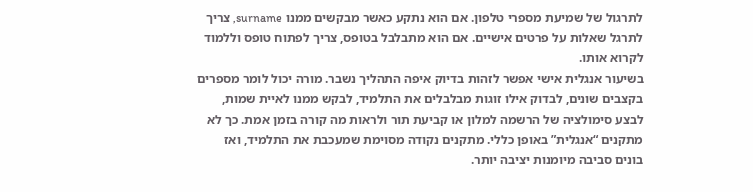לתרגול של שמיעת מספרי טלפון. אם הוא נתקע כאשר מבקשים ממנו surname, צריך לתרגל שאלות על פרטים אישיים. אם הוא מתבלבל בטופס, צריך לפתוח טופס וללמוד לקרוא אותו.
בשיעור אנגלית אישי אפשר לזהות בדיוק איפה התהליך נשבר. מורה יכול לומר מספרים בקצבים שונים, לבדוק אילו זוגות מבלבלים את התלמיד, לבקש ממנו לאיית שמות, לבצע סימולציה של הרשמה למלון או קביעת תור ולראות מה קורה בזמן אמת. כך לא מתקנים “אנגלית” באופן כללי. מתקנים נקודה מסוימת שמעכבת את התלמיד, ואז בונים סביבה מיומנות יציבה יותר.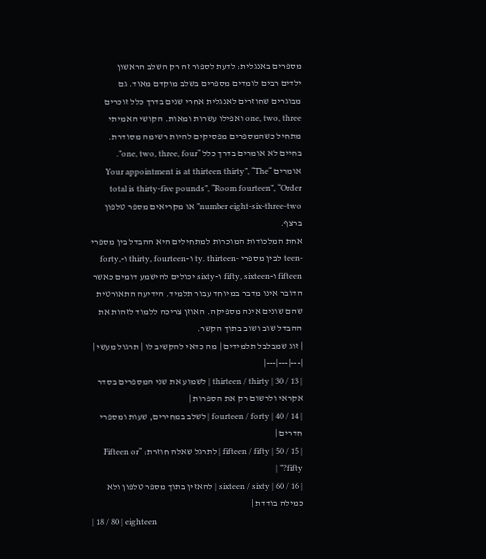מספרים באנגלית: לדעת לספור זה רק השלב הראשון
ילדים רבים לומדים מספרים בשלב מוקדם מאוד. גם מבוגרים שחוזרים לאנגלית אחרי שנים בדרך כלל זוכרים one, two, three ואפילו עשרות ומאות. הקושי האמיתי מתחיל כשהמספרים מפסיקים להיות רשימה מסודרת. בחיים לא אומרים בדרך כלל “one, two, three, four”. אומרים “Your appointment is at thirteen thirty”, “The total is thirty-five pounds”, “Room fourteen”, “Order number eight-six-three-two” או מקריאים מספר טלפון ברצף.
אחת המלכודות המוכרות למתחילים היא ההבדל בין מספרי -teen לבין מספרי -ty. thirteen ו-thirty, fourteen ו-forty, fifteen ו-fifty, sixteen ו-sixty יכולים להישמע דומים כאשר הדובר אינו מדבר במיוחד עבור תלמיד. הידיעה התאורטית שהם שונים אינה מספיקה. האוזן צריכה ללמוד לזהות את ההבדל שוב ושוב בתוך הקשר.
| זוג שמבלבל תלמידים | מה כדאי להקשיב לו | תרגול מעשי |
|---|---|---|
| 13 / 30 | thirteen / thirty | לשמוע את שני המספרים בסדר אקראי ולרשום רק את הספרות |
| 14 / 40 | fourteen / forty | לשלב במחירים, שעות ומספרי חדרים |
| 15 / 50 | fifteen / fifty | לתרגל שאלה חוזרת: “Fifteen or fifty?” |
| 16 / 60 | sixteen / sixty | להאזין בתוך מספר טלפון ולא כמילה בודדת |
| 18 / 80 | eighteen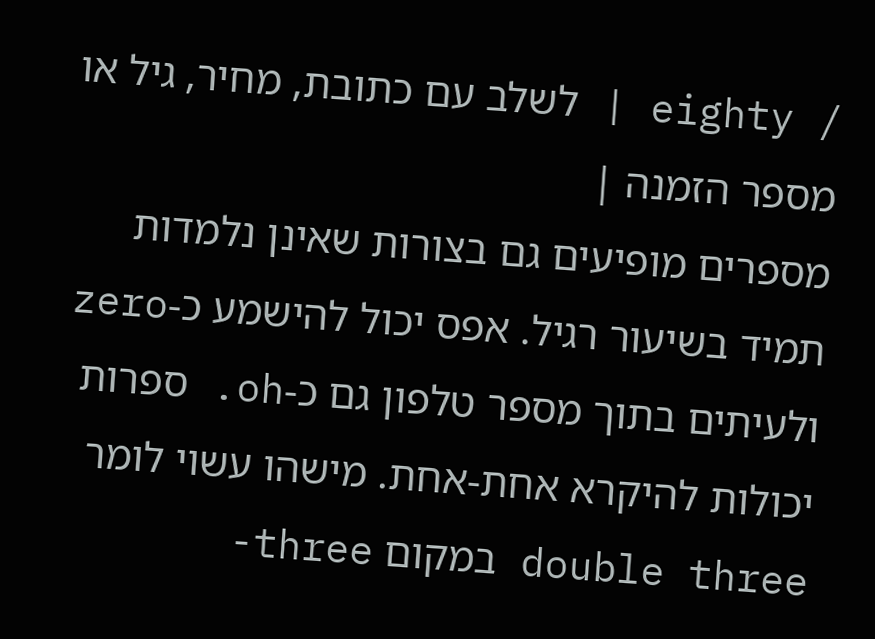/ eighty | לשלב עם כתובת, מחיר, גיל או מספר הזמנה |
מספרים מופיעים גם בצורות שאינן נלמדות תמיד בשיעור רגיל. אפס יכול להישמע כ-zero ולעיתים בתוך מספר טלפון גם כ-oh. ספרות יכולות להיקרא אחת-אחת. מישהו עשוי לומר double three במקום three-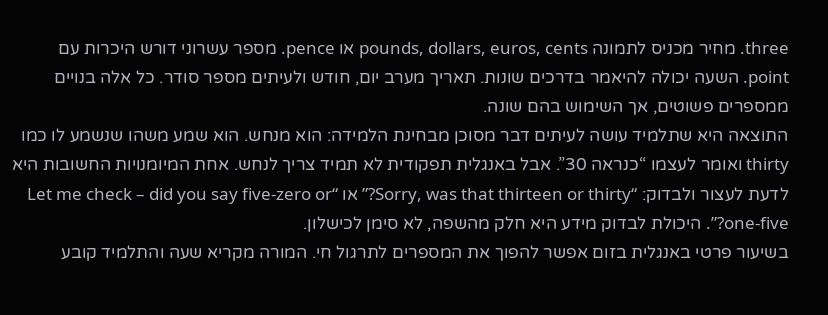three. מחיר מכניס לתמונה pounds, dollars, euros, cents או pence. מספר עשרוני דורש היכרות עם point. השעה יכולה להיאמר בדרכים שונות. תאריך מערב יום, חודש ולעיתים מספר סודר. כל אלה בנויים ממספרים פשוטים, אך השימוש בהם שונה.
התוצאה היא שתלמיד עושה לעיתים דבר מסוכן מבחינת הלמידה: הוא מנחש. הוא שמע משהו שנשמע לו כמו thirty ואומר לעצמו “כנראה 30”. אבל באנגלית תפקודית לא תמיד צריך לנחש. אחת המיומנויות החשובות היא לדעת לעצור ולבדוק: “Sorry, was that thirteen or thirty?” או “Let me check – did you say five-zero or one-five?”. היכולת לבדוק מידע היא חלק מהשפה, לא סימן לכישלון.
בשיעור פרטי באנגלית בזום אפשר להפוך את המספרים לתרגול חי. המורה מקריא שעה והתלמיד קובע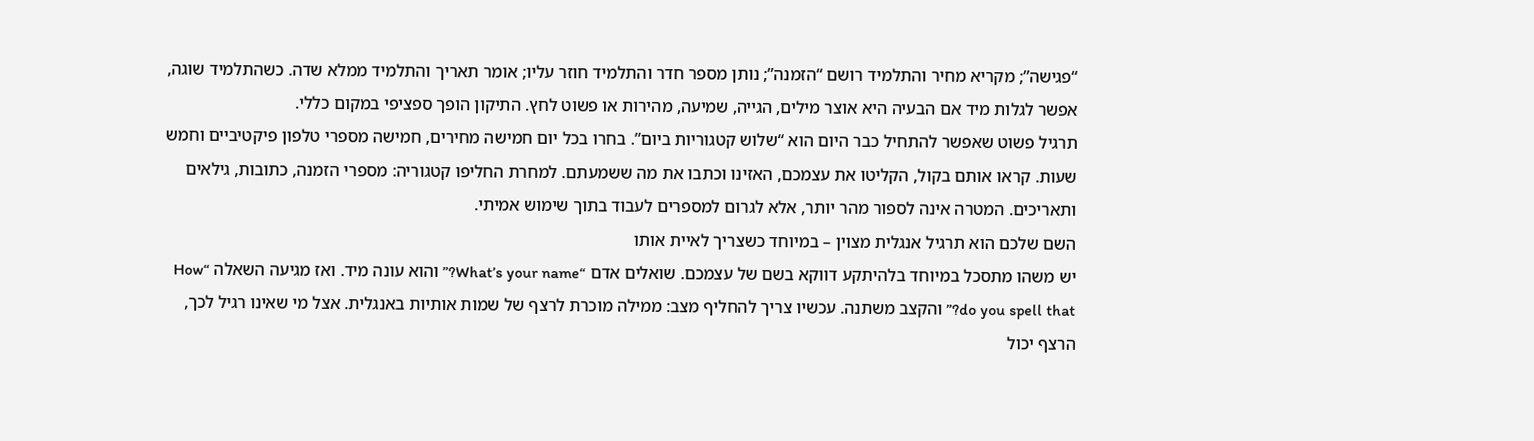“פגישה”; מקריא מחיר והתלמיד רושם “הזמנה”; נותן מספר חדר והתלמיד חוזר עליו; אומר תאריך והתלמיד ממלא שדה. כשהתלמיד שוגה, אפשר לגלות מיד אם הבעיה היא אוצר מילים, הגייה, שמיעה, מהירות או פשוט לחץ. התיקון הופך ספציפי במקום כללי.
תרגיל פשוט שאפשר להתחיל כבר היום הוא “שלוש קטגוריות ביום”. בחרו בכל יום חמישה מחירים, חמישה מספרי טלפון פיקטיביים וחמש שעות. קראו אותם בקול, הקליטו את עצמכם, האזינו וכתבו את מה ששמעתם. למחרת החליפו קטגוריה: מספרי הזמנה, כתובות, גילאים ותאריכים. המטרה אינה לספור מהר יותר, אלא לגרום למספרים לעבוד בתוך שימוש אמיתי.
השם שלכם הוא תרגיל אנגלית מצוין – במיוחד כשצריך לאיית אותו
יש משהו מתסכל במיוחד בלהיתקע דווקא בשם של עצמכם. שואלים אדם “What’s your name?” והוא עונה מיד. ואז מגיעה השאלה “How do you spell that?” והקצב משתנה. עכשיו צריך להחליף מצב: ממילה מוכרת לרצף של שמות אותיות באנגלית. אצל מי שאינו רגיל לכך, הרצף יכול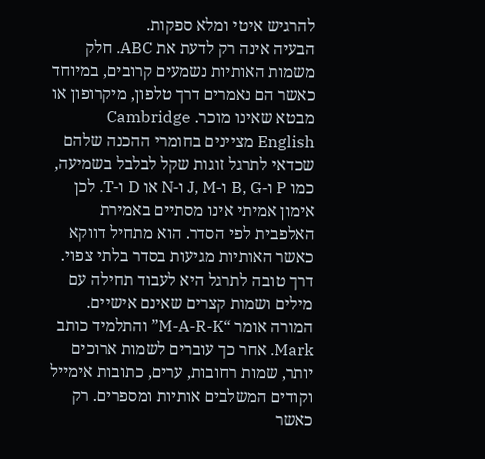להרגיש איטי ומלא ספקות.
הבעיה אינה רק לדעת את ABC. חלק משמות האותיות נשמעים קרובים, במיוחד כאשר הם נאמרים דרך טלפון, מיקרופון או מבטא שאינו מוכר. Cambridge English מציינים בחומרי ההכנה שלהם שכדאי לתרגל זוגות שקל לבלבל בשמיעה, כמו P ו-B, G ו-J, M ו-N או D ו-T. לכן אימון אמיתי אינו מסתיים באמירת האלפבית לפי הסדר. הוא מתחיל דווקא כאשר האותיות מגיעות בסדר בלתי צפוי.
דרך טובה לתרגל היא לעבוד תחילה עם מילים ושמות קצרים שאינם אישיים. המורה אומר “M-A-R-K” והתלמיד כותב Mark. אחר כך עוברים לשמות ארוכים יותר, שמות רחובות, ערים, כתובות אימייל וקודים המשלבים אותיות ומספרים. רק כאשר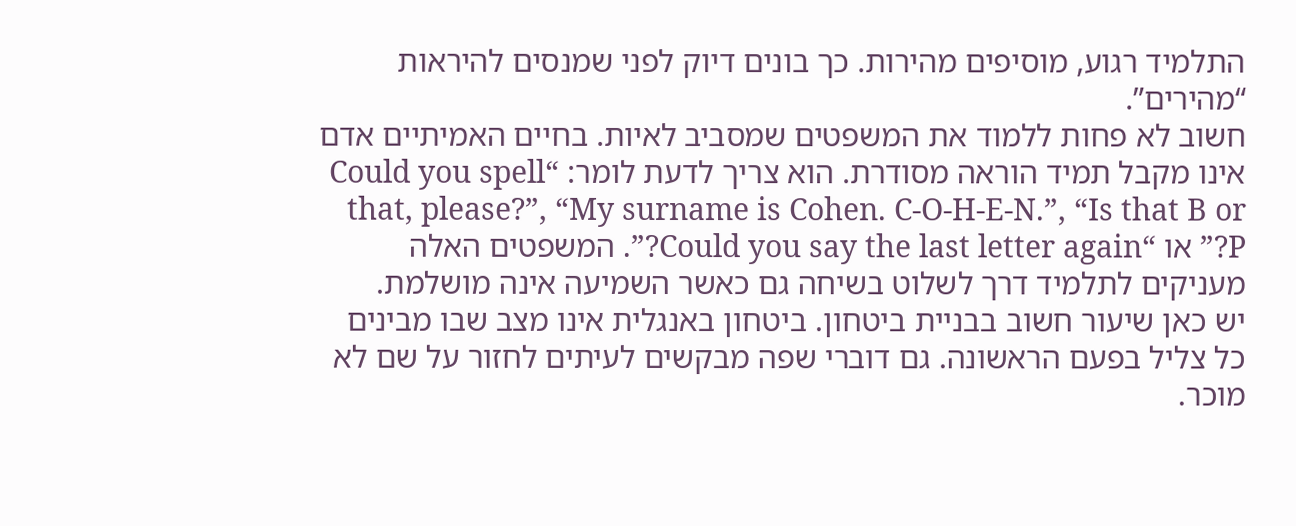התלמיד רגוע, מוסיפים מהירות. כך בונים דיוק לפני שמנסים להיראות “מהירים”.
חשוב לא פחות ללמוד את המשפטים שמסביב לאיות. בחיים האמיתיים אדם אינו מקבל תמיד הוראה מסודרת. הוא צריך לדעת לומר: “Could you spell that, please?”, “My surname is Cohen. C-O-H-E-N.”, “Is that B or P?” או “Could you say the last letter again?”. המשפטים האלה מעניקים לתלמיד דרך לשלוט בשיחה גם כאשר השמיעה אינה מושלמת.
יש כאן שיעור חשוב בבניית ביטחון. ביטחון באנגלית אינו מצב שבו מבינים כל צליל בפעם הראשונה. גם דוברי שפה מבקשים לעיתים לחזור על שם לא מוכר.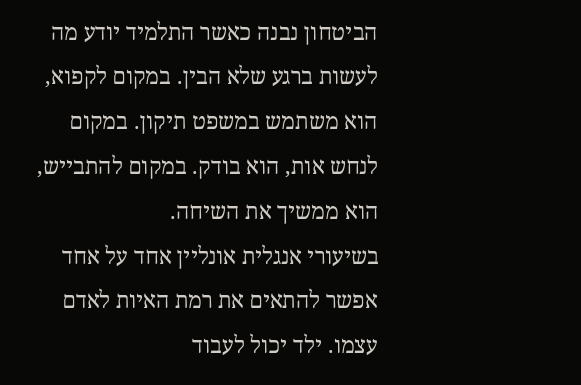הביטחון נבנה כאשר התלמיד יודע מה לעשות ברגע שלא הבין. במקום לקפוא, הוא משתמש במשפט תיקון. במקום לנחש אות, הוא בודק. במקום להתבייש, הוא ממשיך את השיחה.
בשיעורי אנגלית אונליין אחד על אחד אפשר להתאים את רמת האיות לאדם עצמו. ילד יכול לעבוד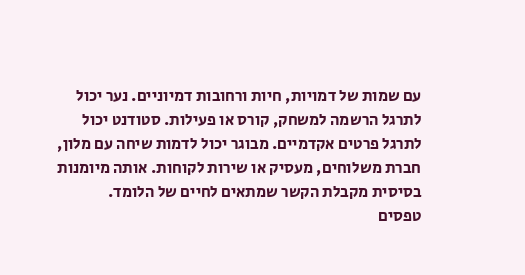עם שמות של דמויות, חיות ורחובות דמיוניים. נער יכול לתרגל הרשמה למשחק, קורס או פעילות. סטודנט יכול לתרגל פרטים אקדמיים. מבוגר יכול לדמות שיחה עם מלון, חברת משלוחים, מעסיק או שירות לקוחות. אותה מיומנות בסיסית מקבלת הקשר שמתאים לחיים של הלומד.
טפסים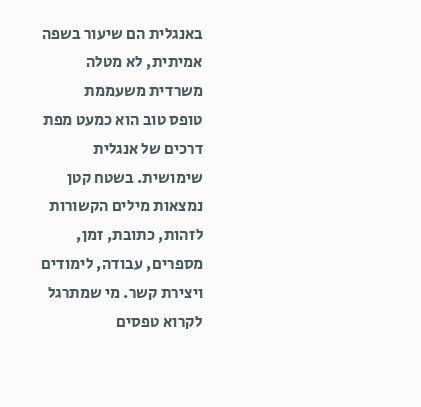באנגלית הם שיעור בשפה אמיתית, לא מטלה משרדית משעממת
טופס טוב הוא כמעט מפת דרכים של אנגלית שימושית. בשטח קטן נמצאות מילים הקשורות לזהות, כתובת, זמן, מספרים, עבודה, לימודים ויצירת קשר. מי שמתרגל לקרוא טפסים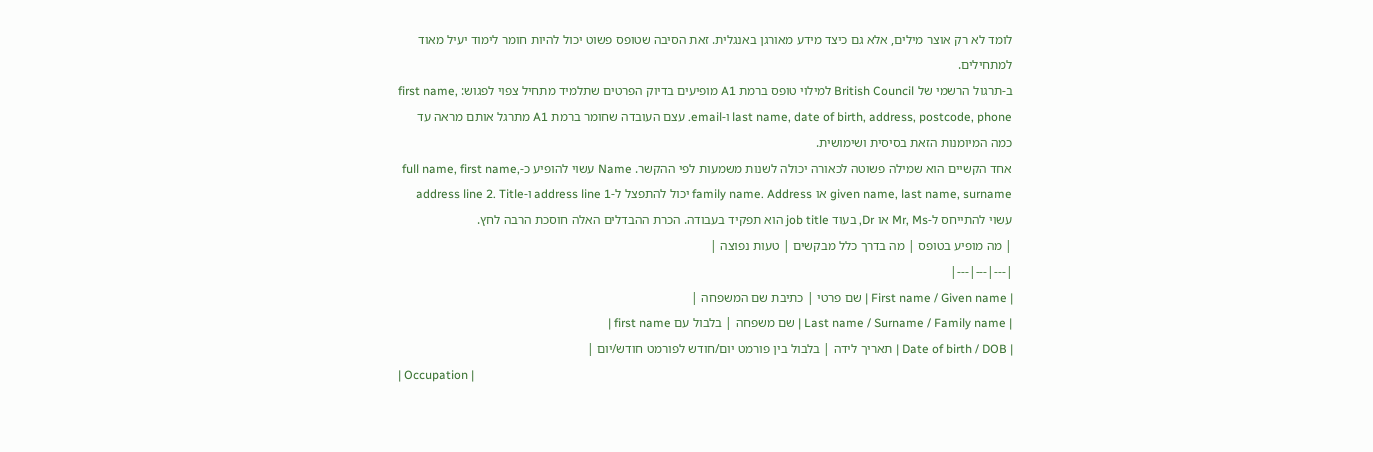לומד לא רק אוצר מילים, אלא גם כיצד מידע מאורגן באנגלית. זאת הסיבה שטופס פשוט יכול להיות חומר לימוד יעיל מאוד למתחילים.
ב-תרגול הרשמי של British Council למילוי טופס ברמת A1 מופיעים בדיוק הפרטים שתלמיד מתחיל צפוי לפגוש: first name, last name, date of birth, address, postcode, phone ו-email. עצם העובדה שחומר ברמת A1 מתרגל אותם מראה עד כמה המיומנות הזאת בסיסית ושימושית.
אחד הקשיים הוא שמילה פשוטה לכאורה יכולה לשנות משמעות לפי ההקשר. Name עשוי להופיע כ-full name, first name, given name, last name, surname או family name. Address יכול להתפצל ל-address line 1 ו-address line 2. Title עשוי להתייחס ל-Mr, Ms או Dr, בעוד job title הוא תפקיד בעבודה. הכרת ההבדלים האלה חוסכת הרבה לחץ.
| מה מופיע בטופס | מה בדרך כלל מבקשים | טעות נפוצה |
|---|---|---|
| First name / Given name | שם פרטי | כתיבת שם המשפחה |
| Last name / Surname / Family name | שם משפחה | בלבול עם first name |
| Date of birth / DOB | תאריך לידה | בלבול בין פורמט יום/חודש לפורמט חודש/יום |
| Occupation |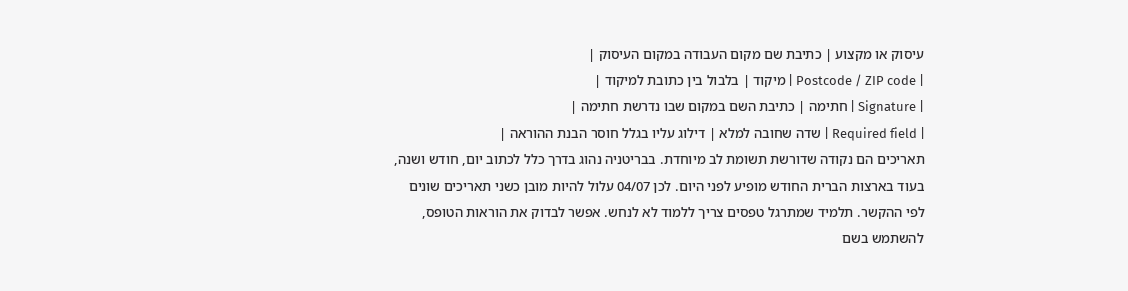עיסוק או מקצוע | כתיבת שם מקום העבודה במקום העיסוק |
| Postcode / ZIP code | מיקוד | בלבול בין כתובת למיקוד |
| Signature | חתימה | כתיבת השם במקום שבו נדרשת חתימה |
| Required field | שדה שחובה למלא | דילוג עליו בגלל חוסר הבנת ההוראה |
תאריכים הם נקודה שדורשת תשומת לב מיוחדת. בבריטניה נהוג בדרך כלל לכתוב יום, חודש ושנה, בעוד בארצות הברית החודש מופיע לפני היום. לכן 04/07 עלול להיות מובן כשני תאריכים שונים לפי ההקשר. תלמיד שמתרגל טפסים צריך ללמוד לא לנחש. אפשר לבדוק את הוראות הטופס, להשתמש בשם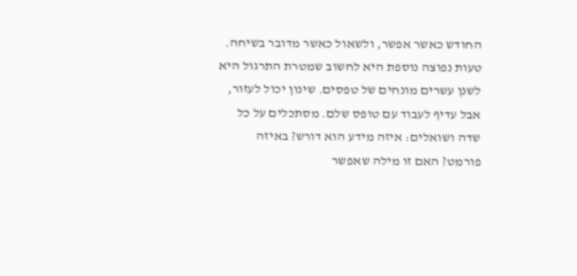החודש כאשר אפשר, ולשאול כאשר מדובר בשיחה.
טעות נפוצה נוספת היא לחשוב שמטרת התרגול היא לשנן עשרים מונחים של טפסים. שינון יכול לעזור, אבל עדיף לעבוד עם טופס שלם. מסתכלים על כל שדה ושואלים: איזה מידע הוא דורש? באיזה פורמט? האם זו מילה שאפשר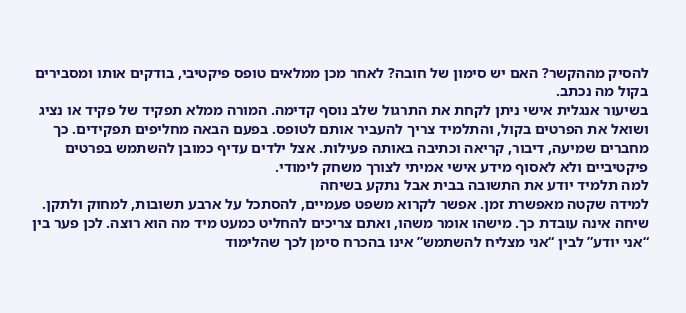להסיק מההקשר? האם יש סימון של חובה? לאחר מכן ממלאים טופס פיקטיבי, בודקים אותו ומסבירים בקול מה נכתב.
בשיעור אנגלית אישי ניתן לקחת את התרגול שלב נוסף קדימה. המורה ממלא תפקיד של פקיד או נציג ושואל את הפרטים בקול, והתלמיד צריך להעביר אותם לטופס. בפעם הבאה מחליפים תפקידים. כך מחברים שמיעה, דיבור, קריאה וכתיבה באותה פעילות. אצל ילדים עדיף כמובן להשתמש בפרטים פיקטיביים ולא לאסוף מידע אישי אמיתי לצורך משחק לימודי.
למה תלמיד יודע את התשובה בבית אבל נתקע בשיחה
למידה שקטה מאפשרת זמן. אפשר לקרוא משפט פעמיים, להסתכל על ארבע תשובות, למחוק ולתקן. שיחה אינה עובדת כך. מישהו אומר משהו, ואתם צריכים להחליט כמעט מיד מה הוא רוצה. לכן פער בין “אני יודע” לבין “אני מצליח להשתמש” אינו בהכרח סימן לכך שהלימוד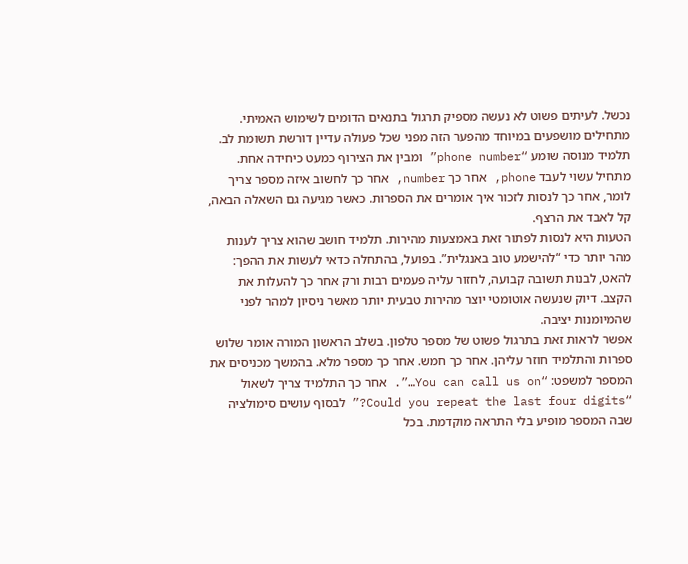נכשל. לעיתים פשוט לא נעשה מספיק תרגול בתנאים הדומים לשימוש האמיתי.
מתחילים מושפעים במיוחד מהפער הזה מפני שכל פעולה עדיין דורשת תשומת לב. תלמיד מנוסה שומע “phone number” ומבין את הצירוף כמעט כיחידה אחת. מתחיל עשוי לעבד phone, אחר כך number, אחר כך לחשוב איזה מספר צריך לומר, אחר כך לנסות לזכור איך אומרים את הספרות. כאשר מגיעה גם השאלה הבאה, קל לאבד את הרצף.
הטעות היא לנסות לפתור זאת באמצעות מהירות. תלמיד חושב שהוא צריך לענות מהר יותר כדי “להישמע טוב באנגלית”. בפועל, בהתחלה כדאי לעשות את ההפך: להאט, לבנות תשובה קבועה, לחזור עליה פעמים רבות ורק אחר כך להעלות את הקצב. דיוק שנעשה אוטומטי יוצר מהירות טבעית יותר מאשר ניסיון למהר לפני שהמיומנות יציבה.
אפשר לראות זאת בתרגול פשוט של מספר טלפון. בשלב הראשון המורה אומר שלוש ספרות והתלמיד חוזר עליהן. אחר כך חמש. אחר כך מספר מלא. בהמשך מכניסים את המספר למשפט: “You can call us on…”. אחר כך התלמיד צריך לשאול “Could you repeat the last four digits?” לבסוף עושים סימולציה שבה המספר מופיע בלי התראה מוקדמת. בכל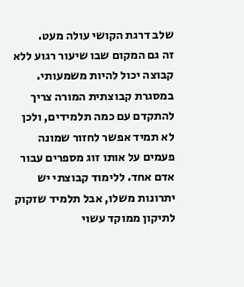שלב דרגת הקושי עולה מעט.
זה גם המקום שבו שיעור רגוע ללא קבוצה יכול להיות משמעותי. במסגרת קבוצתית המורה צריך להתקדם עם כמה תלמידים, ולכן לא תמיד אפשר לחזור שמונה פעמים על אותו זוג מספרים עבור אדם אחד. ללימוד קבוצתי יש יתרונות משלו, אבל תלמיד שזקוק לתיקון ממוקד עשוי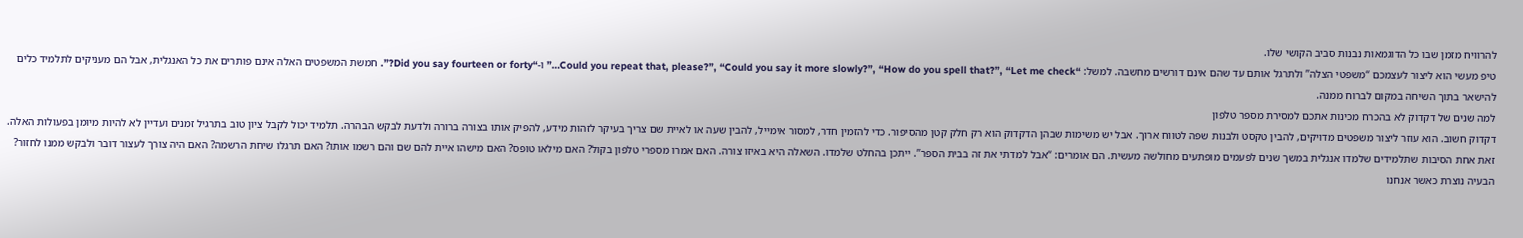להרוויח מזמן שבו כל הדוגמאות נבנות סביב הקושי שלו.
טיפ מעשי הוא ליצור לעצמכם “משפטי הצלה” ולתרגל אותם עד שהם אינם דורשים מחשבה. למשל: “Could you repeat that, please?”, “Could you say it more slowly?”, “How do you spell that?”, “Let me check…” ו-“Did you say fourteen or forty?”. חמשת המשפטים האלה אינם פותרים את כל האנגלית, אבל הם מעניקים לתלמיד כלים להישאר בתוך השיחה במקום לברוח ממנה.
למה שנים של דקדוק לא בהכרח מכינות אתכם למסירת מספר טלפון
דקדוק חשוב. הוא עוזר ליצור משפטים מדויקים, להבין טקסט ולבנות שפה לטווח ארוך. אבל יש משימות שבהן הדקדוק הוא רק חלק קטן מהסיפור. כדי להזמין חדר, למסור אימייל, להבין שעה או לאיית שם צריך בעיקר לזהות מידע, להפיק אותו בצורה ברורה ולדעת לבקש הבהרה. תלמיד יכול לקבל ציון טוב בתרגיל זמנים ועדיין לא להיות מיומן בפעולות האלה.
זאת אחת הסיבות שתלמידים שלמדו אנגלית במשך שנים לפעמים מופתעים מחולשה מעשית. הם אומרים: “אבל למדתי את זה בבית הספר”. ייתכן בהחלט שלמדו. השאלה היא באיזו צורה. האם אמרו מספרי טלפון בקול? האם מילאו טופס? האם מישהו איית להם שם והם רשמו אותו? האם תרגלו שיחת הרשמה? האם היה צורך לעצור דובר ולבקש ממנו לחזור?
הבעיה נוצרת כאשר אנחנו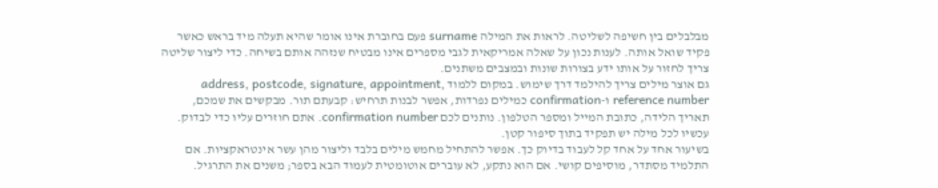מבלבלים בין חשיפה לשליטה. לראות את המילה surname פעם בחוברת אינו אומר שהיא תעלה מיד בראש כאשר פקיד שואל אותה. לענות נכון על שאלה אמריקאית לגבי מספרים אינו מבטיח שנזהה אותם בשיחה. כדי ליצור שליטה צריך לחזור על אותו ידע בצורות שונות ובמצבים משתנים.
גם אוצר מילים צריך להילמד דרך שימוש. במקום ללמוד address, postcode, signature, appointment, reference number ו-confirmation כמילים נפרדות, אפשר לבנות תרחיש: קבעתם תור. מבקשים את שמכם, תאריך הלידה, כתובת המייל ומספר הטלפון. נותנים לכם confirmation number. אתם חוזרים עליו כדי לבדוק. עכשיו לכל מילה יש תפקיד בתוך סיפור קטן.
בשיעור אחד על אחד קל לעבוד בדיוק כך. אפשר להתחיל מחמש מילים בלבד וליצור מהן עשר אינטראקציות. אם התלמיד מסתדר, מוסיפים קושי. אם הוא נתקע, לא עוברים אוטומטית לעמוד הבא בספר; משנים את התרגיל.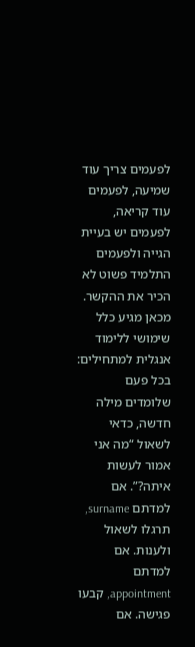לפעמים צריך עוד שמיעה, לפעמים עוד קריאה, לפעמים יש בעיית הגייה ולפעמים התלמיד פשוט לא הכיר את ההקשר.
מכאן מגיע כלל שימושי ללימוד אנגלית למתחילים: בכל פעם שלומדים מילה חדשה, כדאי לשאול “מה אני אמור לעשות איתה?”. אם למדתם surname, תרגלו לשאול ולענות. אם למדתם appointment, קבעו פגישה. אם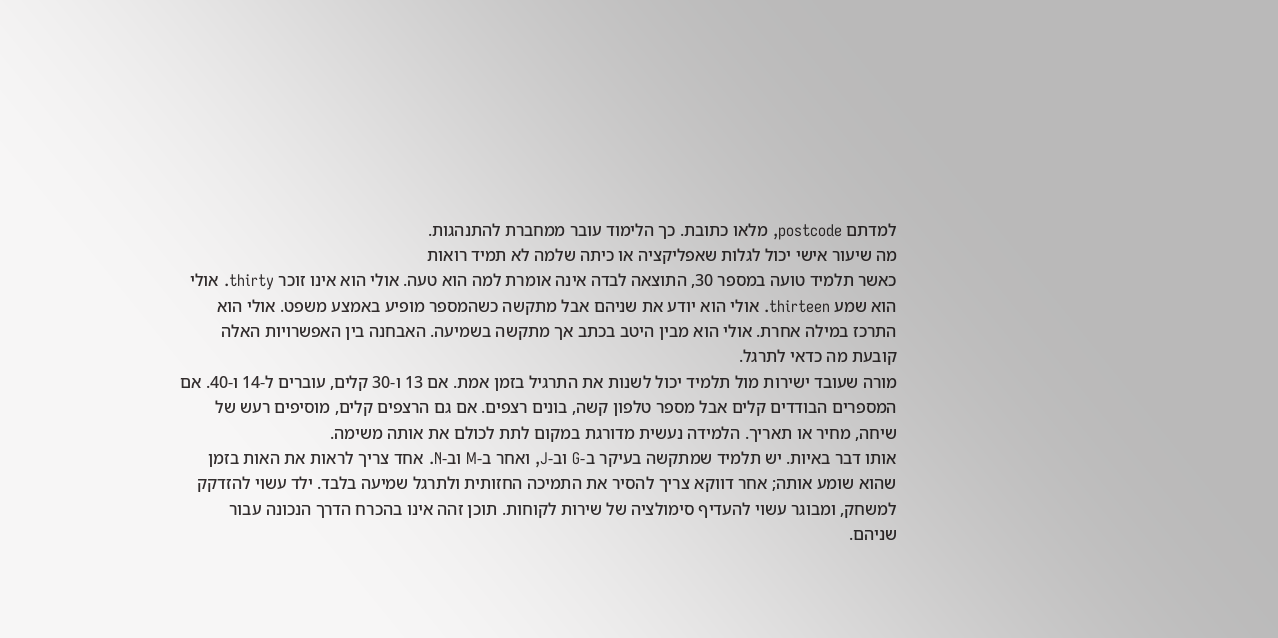למדתם postcode, מלאו כתובת. כך הלימוד עובר ממחברת להתנהגות.
מה שיעור אישי יכול לגלות שאפליקציה או כיתה שלמה לא תמיד רואות
כאשר תלמיד טועה במספר 30, התוצאה לבדה אינה אומרת למה הוא טעה. אולי הוא אינו זוכר thirty. אולי הוא שמע thirteen. אולי הוא יודע את שניהם אבל מתקשה כשהמספר מופיע באמצע משפט. אולי הוא התרכז במילה אחרת. אולי הוא מבין היטב בכתב אך מתקשה בשמיעה. האבחנה בין האפשרויות האלה קובעת מה כדאי לתרגל.
מורה שעובד ישירות מול תלמיד יכול לשנות את התרגיל בזמן אמת. אם 13 ו-30 קלים, עוברים ל-14 ו-40. אם המספרים הבודדים קלים אבל מספר טלפון קשה, בונים רצפים. אם גם הרצפים קלים, מוסיפים רעש של שיחה, מחיר או תאריך. הלמידה נעשית מדורגת במקום לתת לכולם את אותה משימה.
אותו דבר באיות. יש תלמיד שמתקשה בעיקר ב-G וב-J, ואחר ב-M וב-N. אחד צריך לראות את האות בזמן שהוא שומע אותה; אחר דווקא צריך להסיר את התמיכה החזותית ולתרגל שמיעה בלבד. ילד עשוי להזדקק למשחק, ומבוגר עשוי להעדיף סימולציה של שירות לקוחות. תוכן זהה אינו בהכרח הדרך הנכונה עבור שניהם.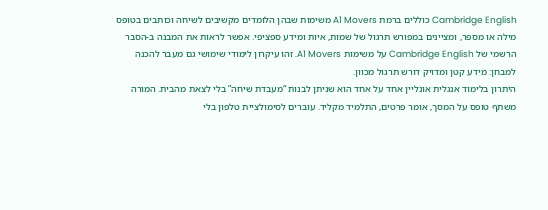Cambridge English כוללים ברמת A1 Movers משימות שבהן הלומדים מקשיבים לשיחה וכותבים בטופס מילה או מספר, ומציינים במפורש תרגול של שמות, איות ומידע ספציפי. אפשר לראות את המבנה ב-הסבר הרשמי של Cambridge English על משימות A1 Movers. זהו עיקרון לימודי שימושי גם מעבר להכנה למבחן: מידע קטן ומדויק דורש תרגול מכוון.
היתרון בלימוד אנגלית אונליין אחד על אחד הוא שניתן לבנות “מעבדת שיחה” בלי לצאת מהבית. המורה משתף טופס על המסך, אומר פרטים, התלמיד מקליד. עוברים לסימולציית טלפון בלי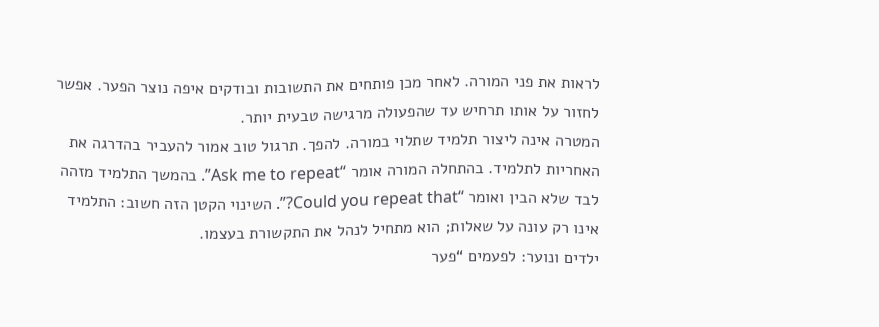לראות את פני המורה. לאחר מכן פותחים את התשובות ובודקים איפה נוצר הפער. אפשר לחזור על אותו תרחיש עד שהפעולה מרגישה טבעית יותר.
המטרה אינה ליצור תלמיד שתלוי במורה. להפך. תרגול טוב אמור להעביר בהדרגה את האחריות לתלמיד. בהתחלה המורה אומר “Ask me to repeat”. בהמשך התלמיד מזהה לבד שלא הבין ואומר “Could you repeat that?”. השינוי הקטן הזה חשוב: התלמיד אינו רק עונה על שאלות; הוא מתחיל לנהל את התקשורת בעצמו.
ילדים ונוער: לפעמים “פער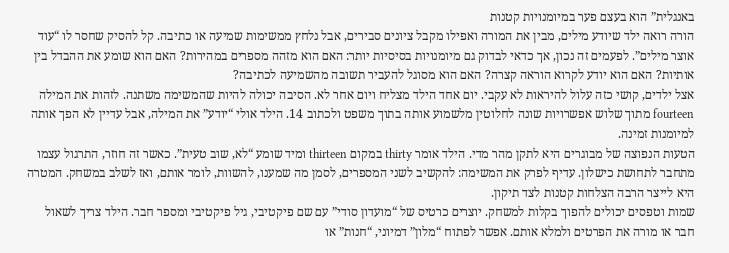באנגלית” הוא בעצם פער במיומנויות קטנות
הורה רואה ילד שיודע מילים, מבין את המורה ואפילו מקבל ציונים סבירים, אבל נלחץ ממשימות שמיעה או כתיבה. קל להסיק שחסר לו “עוד אוצר מילים”. לפעמים זה נכון, אך כדאי לבדוק גם מיומנויות בסיסיות יותר: האם הוא מזהה מספרים במהירות? האם הוא שומע את ההבדל בין אותיות? האם הוא יודע לקרוא הוראה קצרה? האם הוא מסוגל להעביר תשובה מהשמיעה לכתיבה?
אצל ילדים, קושי כזה עלול להיראות לא עקבי. יום אחד הילד מצליח ויום אחר לא. הסיבה יכולה להיות שהמשימה משתנה. לזהות את המילה fourteen מתוך שלוש אפשרויות שונה לחלוטין מלשמוע אותה בתוך משפט ולכתוב 14. הילד אולי “יודע” את המילה, אבל עדיין לא הפך אותה למיומנות זמינה.
הטעות הנפוצה של מבוגרים היא לתקן מהר מדי. הילד אומר thirty במקום thirteen ומיד שומע “לא, שוב טעית”. כאשר זה חוזר, התרגול עצמו מתחבר לתחושת כישלון. עדיף לפרק את המשימה: להקשיב לשני המספרים, לסמן מה שמענו, להשוות, לומר אותם, ואז לשלב במשחק. המטרה היא לייצר הרבה הצלחות קטנות לצד תיקון.
שמות וטפסים יכולים להפוך בקלות למשחק. יוצרים כרטיס של “מועדון סודי” עם שם פיקטיבי, גיל פיקטיבי ומספר חבר. הילד צריך לשאול חבר או מורה את הפרטים ולמלא אותם. אפשר לפתוח “מלון” דמיוני, “חנות” או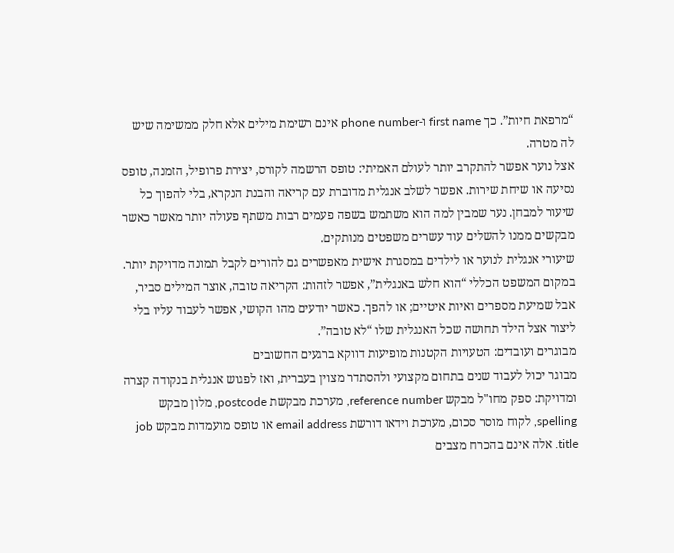“מרפאת חיות”. כך first name ו-phone number אינם רשימת מילים אלא חלק ממשימה שיש לה מטרה.
אצל נוער אפשר להתקרב יותר לעולם האמיתי: טופס הרשמה לקורס, יצירת פרופיל, הזמנה, טופס נסיעה או שיחת שירות. אפשר לשלב אנגלית מדוברת עם קריאה והבנת הנקרא, בלי להפוך כל שיעור למבחן. נער שמבין למה הוא משתמש בשפה פעמים רבות משתף פעולה יותר מאשר כאשר מבקשים ממנו להשלים עוד עשרים משפטים מנותקים.
שיעורי אנגלית לנוער או לילדים במסגרת אישית מאפשרים גם להורים לקבל תמונה מדויקת יותר. במקום המשפט הכללי “הוא חלש באנגלית”, אפשר לזהות: הקריאה טובה, אוצר המילים סביר, אבל שמיעת מספרים ואיות איטיים; או להפך. כאשר יודעים מהו הקושי, אפשר לעבוד עליו בלי ליצור אצל הילד תחושה שכל האנגלית שלו “לא טובה”.
מבוגרים ועובדים: הטעויות הקטנות מופיעות דווקא ברגעים החשובים
מבוגר יכול לעבוד שנים בתחום מקצועי ולהסתדר מצוין בעברית, ואז לפגוש אנגלית בנקודה קצרה ומדויקת: ספק מחו"ל מבקש reference number, מערכת מבקשת postcode, מלון מבקש spelling, לקוח מוסר סכום, מערכת וידאו דורשת email address או טופס מועמדות מבקש job title. אלה אינם בהכרח מצבים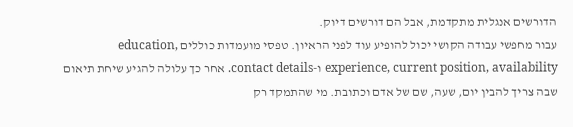הדורשים אנגלית מתקדמת, אבל הם דורשים דיוק.
עבור מחפשי עבודה הקושי יכול להופיע עוד לפני הראיון. טפסי מועמדות כוללים education, experience, current position, availability ו-contact details. אחר כך עלולה להגיע שיחת תיאום שבה צריך להבין יום, שעה, שם של אדם וכתובת. מי שהתמקד רק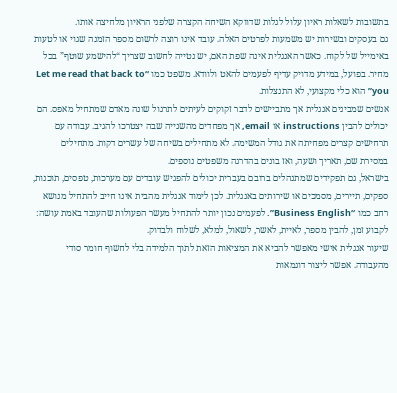בתשובות לשאלות ראיון עלול לגלות שדווקא השיחה הקצרה שלפני הראיון מלחיצה אותו.
גם בעסקים ובשירות יש משמעות לפרטים האלה. עובד אינו רוצה לרשום מספר הזמנה שגוי או לטעות באימייל של לקוח. כאשר האנגלית אינה שפת האם, יש נטייה לחשוב שצריך “להישמע שוטף” בכל מחיר. בפועל, במידע מדויק עדיף לפעמים להאט ולוודא. משפט כמו “Let me read that back to you” הוא כלי מקצועי, לא התנצלות.
אנשים שמבינים אנגלית אך מתביישים לדבר זקוקים לעיתים לתרגול שונה מאדם שמתחיל מאפס. הם יכולים להבין instructions או email, אך מפחדים מהשנייה שבה יצטרכו להגיב. עבודה עם תרחישים קצרים מפחיתה את גודל המשימה. לא מתחילים בשיחה של עשרים דקות. מתחילים במסירת שם, תאריך ושעה, ואז בונים בהדרגה משפטים נוספים.
בישראל, גם תפקידים שמתנהלים ברובם בעברית יכולים להפגיש עובדים עם מערכות, טפסים, תוכנות, ספקים, תיירים, מסמכים או שירותים באנגלית. לכן לימוד אנגלית מהבית אינו חייב להתחיל מנושא רחב כמו “Business English”. לפעמים נכון יותר להתחיל מעשר הפעולות שהעובד באמת עושה: לקבוע זמן, להבין מספר, לאיית, לאשר, לשאול, למלא, לשלוח ולבדוק.
שיעור אנגלית אישי מאפשר להביא את המציאות הזאת לתוך הלמידה בלי לחשוף חומר סודי מהעבודה. אפשר ליצור דוגמאות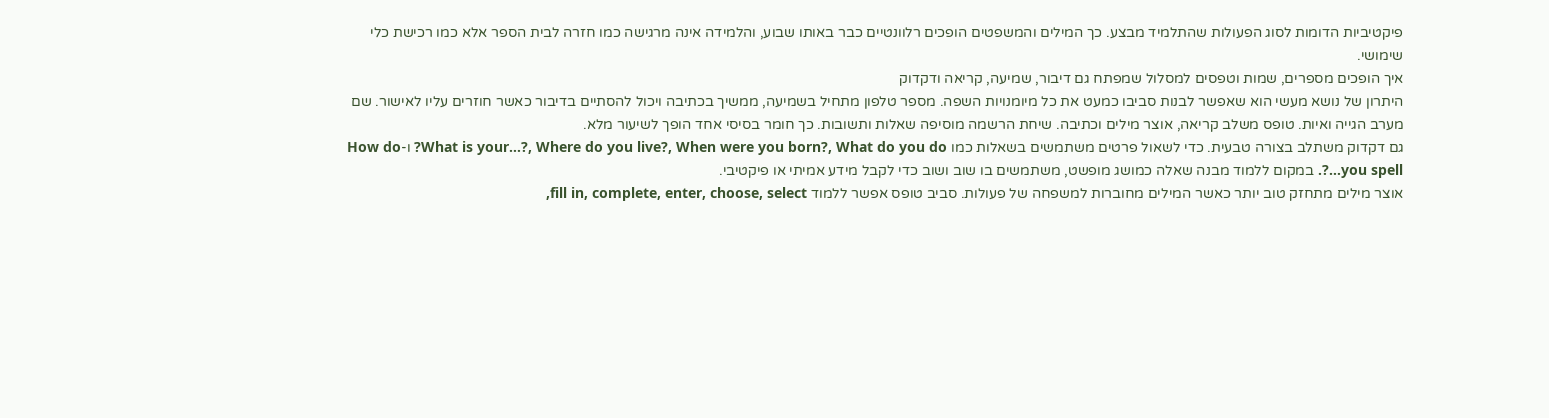פיקטיביות הדומות לסוג הפעולות שהתלמיד מבצע. כך המילים והמשפטים הופכים רלוונטיים כבר באותו שבוע, והלמידה אינה מרגישה כמו חזרה לבית הספר אלא כמו רכישת כלי שימושי.
איך הופכים מספרים, שמות וטפסים למסלול שמפתח גם דיבור, שמיעה, קריאה ודקדוק
היתרון של נושא מעשי הוא שאפשר לבנות סביבו כמעט את כל מיומנויות השפה. מספר טלפון מתחיל בשמיעה, ממשיך בכתיבה ויכול להסתיים בדיבור כאשר חוזרים עליו לאישור. שם מערב הגייה ואיות. טופס משלב קריאה, אוצר מילים וכתיבה. שיחת הרשמה מוסיפה שאלות ותשובות. כך חומר בסיסי אחד הופך לשיעור מלא.
גם דקדוק משתלב בצורה טבעית. כדי לשאול פרטים משתמשים בשאלות כמו What is your…?, Where do you live?, When were you born?, What do you do? ו-How do you spell…?. במקום ללמוד מבנה שאלה כמושג מופשט, משתמשים בו שוב ושוב כדי לקבל מידע אמיתי או פיקטיבי.
אוצר מילים מתחזק טוב יותר כאשר המילים מחוברות למשפחה של פעולות. סביב טופס אפשר ללמוד fill in, complete, enter, choose, select,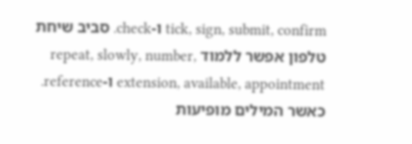tick, sign, submit, confirm ו-check. סביב שיחת טלפון אפשר ללמוד repeat, slowly, number, extension, available, appointment ו-reference. כאשר המילים מופיעות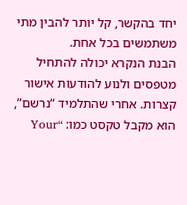יחד בהקשר, קל יותר להבין מתי משתמשים בכל אחת.
הבנת הנקרא יכולה להתחיל מטפסים ולנוע להודעות אישור קצרות. אחרי שהתלמיד “נרשם”, הוא מקבל טקסט כמו: “Your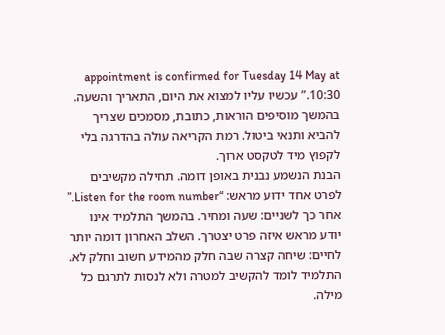appointment is confirmed for Tuesday 14 May at 10:30.” עכשיו עליו למצוא את היום, התאריך והשעה. בהמשך מוסיפים הוראות, כתובת, מסמכים שצריך להביא ותנאי ביטול. רמת הקריאה עולה בהדרגה בלי לקפוץ מיד לטקסט ארוך.
הבנת הנשמע נבנית באופן דומה. תחילה מקשיבים לפרט אחד ידוע מראש: “Listen for the room number.” אחר כך לשניים: שעה ומחיר. בהמשך התלמיד אינו יודע מראש איזה פרט יצטרך. השלב האחרון דומה יותר לחיים: שיחה קצרה שבה חלק מהמידע חשוב וחלק לא. התלמיד לומד להקשיב למטרה ולא לנסות לתרגם כל מילה.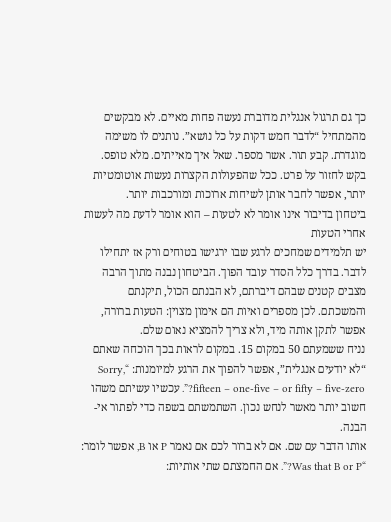כך גם תרגול אנגלית מדוברת נעשה פחות מאיים. לא מבקשים מהמתחיל “לדבר חמש דקות על כל נושא”. נותנים לו משימה מוגדרת. קבע תור. אשר מספר. שאל איך מאייתים. מלא טופס. בקש לחזור על פרט. ככל שהפעולות הקצרות נעשות אוטומטיות יותר, אפשר לחבר אותן לשיחות ארוכות ומורכבות יותר.
ביטחון בדיבור אינו אומר לא לטעות – הוא אומר לדעת מה לעשות אחרי הטעות
יש תלמידים שמחכים לרגע שבו ירגישו בטוחים ורק אז יתחילו לדבר. בדרך כלל הסדר עובד הפוך. הביטחון נבנה מתוך הרבה מצבים קטנים שבהם דיברתם, לא הבנתם הכול, תיקנתם והמשכתם. לכן מספרים ואיות הם אימון מצוין: הטעות ברורה, אפשר לתקן אותה מיד, ולא צריך להמציא נאום שלם.
נניח ששמעתם 50 במקום 15. במקום לראות בכך הוכחה שאתם “לא יודעים אנגלית”, אפשר להפוך את הרגע למיומנות: “Sorry, fifteen – one-five – or fifty – five-zero?”. עכשיו עשיתם משהו חשוב יותר מאשר לנחש נכון. השתמשתם בשפה כדי לפתור אי-הבנה.
אותו הדבר עם שם. אם לא ברור לכם אם נאמר P או B, אפשר לומר: “Was that B or P?”. אם החמצתם שתי אותיות: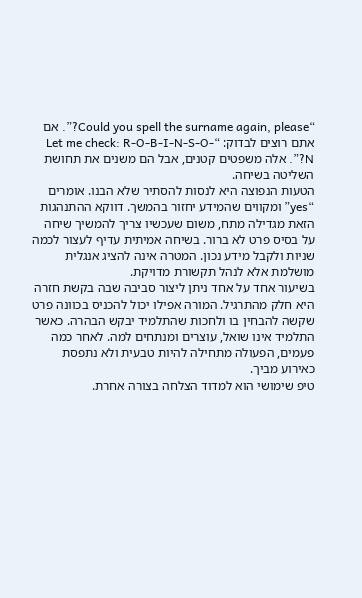“Could you spell the surname again, please?”. אם אתם רוצים לבדוק: “Let me check: R-O-B-I-N-S-O-N?”. אלה משפטים קטנים, אבל הם משנים את תחושת השליטה בשיחה.
הטעות הנפוצה היא לנסות להסתיר שלא הבנו. אומרים “yes” ומקווים שהמידע יחזור בהמשך. דווקא ההתנהגות הזאת מגדילה מתח, משום שעכשיו צריך להמשיך שיחה על בסיס פרט לא ברור. בשיחה אמיתית עדיף לעצור לכמה שניות ולקבל מידע נכון. המטרה אינה להציג אנגלית מושלמת אלא לנהל תקשורת מדויקת.
בשיעור אחד על אחד ניתן ליצור סביבה שבה בקשת חזרה היא חלק מהתרגיל. המורה אפילו יכול להכניס בכוונה פרט שקשה להבחין בו ולחכות שהתלמיד יבקש הבהרה. כאשר התלמיד אינו שואל, עוצרים ומנתחים למה. לאחר כמה פעמים, הפעולה מתחילה להיות טבעית ולא נתפסת כאירוע מביך.
טיפ שימושי הוא למדוד הצלחה בצורה אחרת.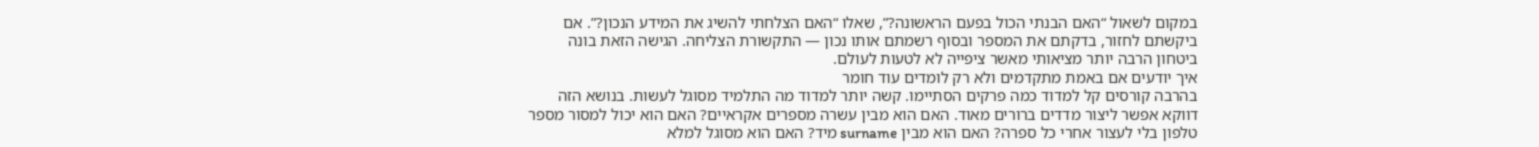במקום לשאול “האם הבנתי הכול בפעם הראשונה?”, שאלו “האם הצלחתי להשיג את המידע הנכון?”. אם ביקשתם לחזור, בדקתם את המספר ובסוף רשמתם אותו נכון — התקשורת הצליחה. הגישה הזאת בונה ביטחון הרבה יותר מציאותי מאשר ציפייה לא לטעות לעולם.
איך יודעים אם באמת מתקדמים ולא רק לומדים עוד חומר
בהרבה קורסים קל למדוד כמה פרקים הסתיימו. קשה יותר למדוד מה התלמיד מסוגל לעשות. בנושא הזה דווקא אפשר ליצור מדדים ברורים מאוד. האם הוא מבין עשרה מספרים אקראיים? האם הוא יכול למסור מספר טלפון בלי לעצור אחרי כל ספרה? האם הוא מבין surname מיד? האם הוא מסוגל למלא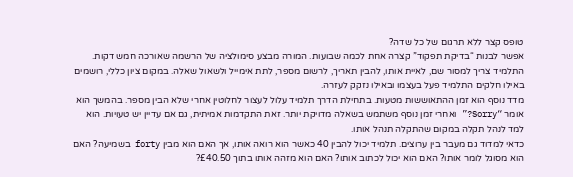טופס קצר ללא תרגום של כל שדה?
אפשר לבנות “בדיקת תפקוד” קצרה אחת לכמה שבועות. המורה מבצע סימולציה של הרשמה שאורכה חמש דקות. התלמיד צריך למסור שם, לאיית אותו, להבין תאריך, לרשום מספר, לתת אימייל ולשאול שאלה. במקום ציון כללי, רושמים באילו חלקים התלמיד פעל בעצמו ובאילו נזקק לעזרה.
מדד נוסף הוא זמן ההתאוששות מטעות. בתחילת הדרך תלמיד עלול לעצור לחלוטין אחרי שלא הבין מספר. בהמשך הוא אומר “Sorry?” ואחרי זמן נוסף משתמש בשאלה מדויקת יותר. זאת התקדמות אמיתית, גם אם עדיין יש טעויות. הוא למד לנהל תקלה במקום שהתקלה תנהל אותו.
כדאי למדוד גם מעבר בין ערוצים. תלמיד יכול להבין 40 כאשר הוא רואה אותו, אך האם הוא מבין forty בשמיעה? האם הוא מסוגל לומר אותו? האם הוא יכול לכתוב אותו? האם הוא מזהה אותו בתוך £40.50?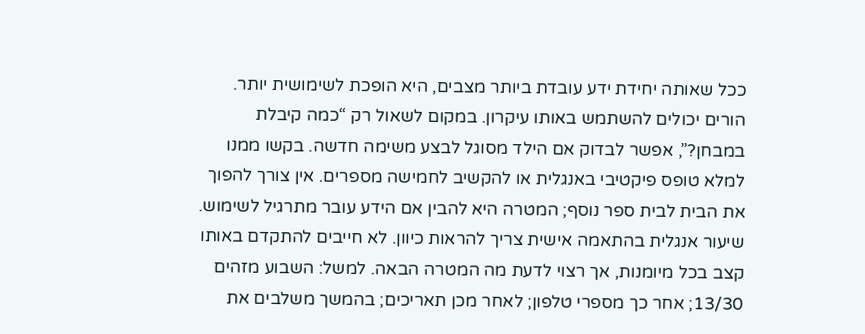ככל שאותה יחידת ידע עובדת ביותר מצבים, היא הופכת לשימושית יותר.
הורים יכולים להשתמש באותו עיקרון. במקום לשאול רק “כמה קיבלת במבחן?”, אפשר לבדוק אם הילד מסוגל לבצע משימה חדשה. בקשו ממנו למלא טופס פיקטיבי באנגלית או להקשיב לחמישה מספרים. אין צורך להפוך את הבית לבית ספר נוסף; המטרה היא להבין אם הידע עובר מתרגיל לשימוש.
שיעור אנגלית בהתאמה אישית צריך להראות כיוון. לא חייבים להתקדם באותו קצב בכל מיומנות, אך רצוי לדעת מה המטרה הבאה. למשל: השבוע מזהים 13/30; אחר כך מספרי טלפון; לאחר מכן תאריכים; בהמשך משלבים את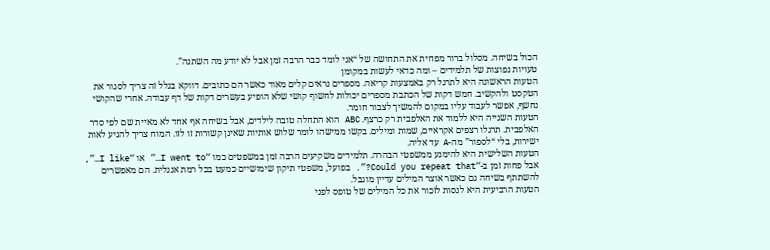הכול בשיחה. מסלול ברור מפחית את התחושה של “אני לומד כבר הרבה זמן אבל לא יודע מה השתנה”.
טעויות נפוצות של תלמידים – ומה כדאי לעשות במקומן
הטעות הראשונה היא לתרגל רק באמצעות קריאה. מספרים נראים קלים מאוד כאשר הם כתובים. דווקא בגלל זה צריך לסגור את הטקסט ולהקשיב. חמש דקות של הכתבת מספרים יכולות לחשוף קושי שלא הופיע בעשרים דקות של דף עבודה. אחרי שהקושי נחשף, אפשר לעבוד עליו במקום להמשיך לצבור חומר.
הטעות השנייה היא ללמוד את האלפבית רק כרצף. ABC הוא התחלה טובה לילדים, אבל בשיחה אף אחד לא מאיית שם לפי סדר האלפבית. תרגלו רצפים אקראיים, שמות ומילים. בקשו ממישהו לומר שלוש אותיות שאינן קשורות זו לזו. המוח צריך להגיע לאות ישירות, בלי “לספור” מה-A עד אליה.
הטעות השלישית היא להימנע ממשפטי הבהרה. תלמידים משקיעים הרבה זמן במשפטים כמו “I went to…” או “I like…”, אבל פחות זמן ב-“Could you repeat that?”. בפועל, משפטי תיקון שימושיים כמעט בכל רמת אנגלית. הם מאפשרים להשתתף בשיחה גם כאשר אוצר המילים עדיין מוגבל.
הטעות הרביעית היא לנסות לזכור את כל המילים של טופס לפני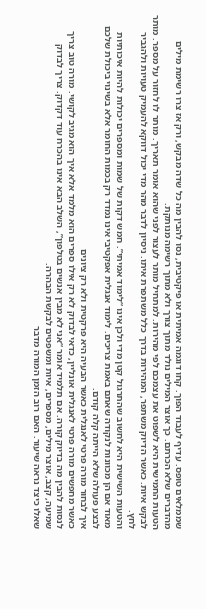שממלאים טופס. עדיף לעבוד הפוך. קחו דוגמה אמיתית או פיקטיבית, נסו להבין מה כל שדה מבקש, ורק אז צרו רשימת מילים מהדברים שלא הכרתם. כך אוצר המילים נולד מתוך צורך ולא מתוך רשימה מנותקת.
הטעות החמישית היא לשפוט את עצמכם לפי מהירות. למתחיל מותר לעצור לפני שהוא אומר תאריך. מותר לו לחזור על מספר. מותר לבקש איות. כאשר הדיוק משתפר, המהירות בדרך כלל משתפרת איתו. ניסיון לדבר מהר מדי יכול דווקא להעמיק טעויות ולהגביר לחץ.
והטעות השישית היא לחשוב שהתרגול קטן מדי ולכן אינו “לימוד אמיתי”. חמש דקות של שמות ומספרים יכולות להיות איכותיות מאוד אם הן מכוונות לנקודה שאתם באמת צריכים. לימוד אנגלית אפקטיבי אינו נמדד רק בכמות החומר אלא בשינוי ביכולת שלכם לבצע פעולה שלא הייתה קלה קודם.
איך לבחור מורה פרטי לאנגלית כאשר הבעיה היא פרקטית ולא רק ציונים
כאשר מחפשים מורה פרטי לאנגלית אונליין, כדאי לבדוק לא רק אילו ספרים הוא מלמד אלא איך הוא מגיב לקושי. מורה טוב צריך לנסות להבין מה בדיוק קורה. אם תלמיד אומר “אני לא מבין אנשים בטלפון”, השלב הבא אינו בהכרח עוד דקדוק. צריך לבדוק שמיעה, קצב, אוצר מילים, מספרים, איות ומשפטים לבקשת הבהרה.
שאלו כיצד נראה שיעור. האם רוב הזמן המורה מדבר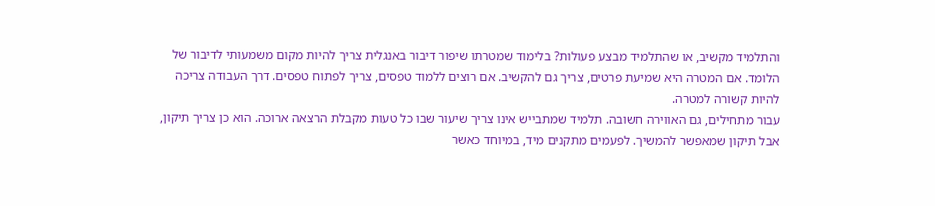והתלמיד מקשיב, או שהתלמיד מבצע פעולות? בלימוד שמטרתו שיפור דיבור באנגלית צריך להיות מקום משמעותי לדיבור של הלומד. אם המטרה היא שמיעת פרטים, צריך גם להקשיב. אם רוצים ללמוד טפסים, צריך לפתוח טפסים. דרך העבודה צריכה להיות קשורה למטרה.
עבור מתחילים, גם האווירה חשובה. תלמיד שמתבייש אינו צריך שיעור שבו כל טעות מקבלת הרצאה ארוכה. הוא כן צריך תיקון, אבל תיקון שמאפשר להמשיך. לפעמים מתקנים מיד, במיוחד כאשר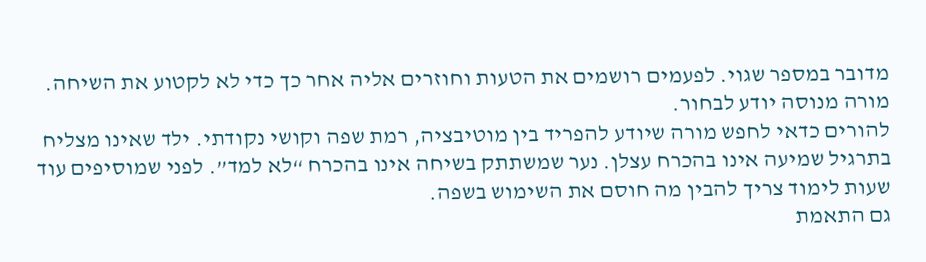מדובר במספר שגוי. לפעמים רושמים את הטעות וחוזרים אליה אחר כך כדי לא לקטוע את השיחה. מורה מנוסה יודע לבחור.
להורים כדאי לחפש מורה שיודע להפריד בין מוטיבציה, רמת שפה וקושי נקודתי. ילד שאינו מצליח בתרגיל שמיעה אינו בהכרח עצלן. נער שמשתתק בשיחה אינו בהכרח “לא למד”. לפני שמוסיפים עוד שעות לימוד צריך להבין מה חוסם את השימוש בשפה.
גם התאמת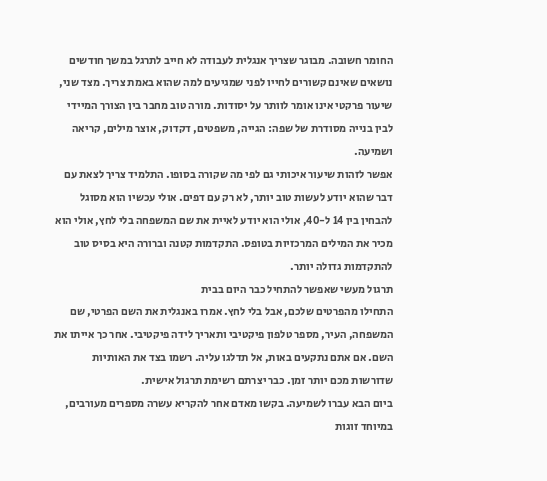החומר חשובה. מבוגר שצריך אנגלית לעבודה לא חייב לתרגל במשך חודשים נושאים שאינם קשורים לחייו לפני שמגיעים למה שהוא באמת צריך. מצד שני, שיעור פרקטי אינו אומר לוותר על יסודות. מורה טוב מחבר בין הצורך המיידי לבין בנייה מסודרת של שפה: הגייה, משפטים, דקדוק, אוצר מילים, קריאה ושמיעה.
אפשר לזהות שיעור איכותי גם לפי מה שקורה בסופו. התלמיד צריך לצאת עם דבר שהוא יודע לעשות טוב יותר, לא רק עם דפים. אולי עכשיו הוא מסוגל להבחין בין 14 ל-40, אולי הוא יודע לאיית את שם המשפחה בלי לחץ, אולי הוא מכיר את המילים המרכזיות בטופס. התקדמות קטנה וברורה היא בסיס טוב להתקדמות גדולה יותר.
תרגול מעשי שאפשר להתחיל כבר היום בבית
התחילו מהפרטים שלכם, אבל בלי לחץ. אמרו באנגלית את השם הפרטי, שם המשפחה, העיר, מספר טלפון פיקטיבי ותאריך לידה פיקטיבי. אחר כך אייתו את השם. אם אתם נתקעים באות, אל תדלגו עליה. רשמו בצד את האותיות שדורשות מכם יותר זמן. כבר יצרתם רשימת תרגול אישית.
ביום הבא עברו לשמיעה. בקשו מאדם אחר להקריא עשרה מספרים מעורבים, במיוחד זוגות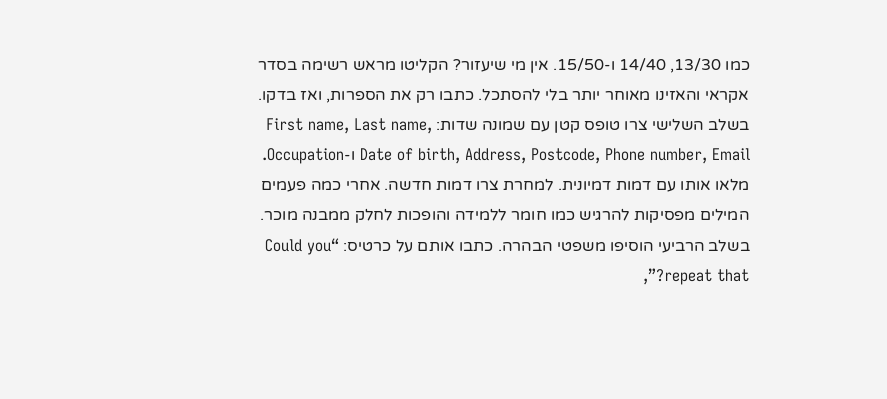כמו 13/30, 14/40 ו-15/50. אין מי שיעזור? הקליטו מראש רשימה בסדר אקראי והאזינו מאוחר יותר בלי להסתכל. כתבו רק את הספרות, ואז בדקו.
בשלב השלישי צרו טופס קטן עם שמונה שדות: First name, Last name, Date of birth, Address, Postcode, Phone number, Email ו-Occupation. מלאו אותו עם דמות דמיונית. למחרת צרו דמות חדשה. אחרי כמה פעמים המילים מפסיקות להרגיש כמו חומר ללמידה והופכות לחלק ממבנה מוכר.
בשלב הרביעי הוסיפו משפטי הבהרה. כתבו אותם על כרטיס: “Could you repeat that?”,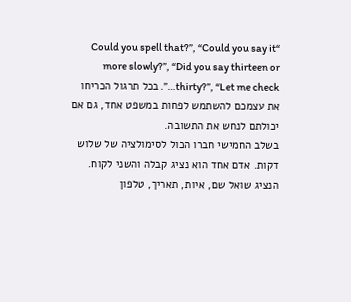“Could you spell that?”, “Could you say it more slowly?”, “Did you say thirteen or thirty?”, “Let me check…”. בכל תרגול הכריחו את עצמכם להשתמש לפחות במשפט אחד, גם אם יכולתם לנחש את התשובה.
בשלב החמישי חברו הכול לסימולציה של שלוש דקות. אדם אחד הוא נציג קבלה והשני לקוח. הנציג שואל שם, איות, תאריך, טלפון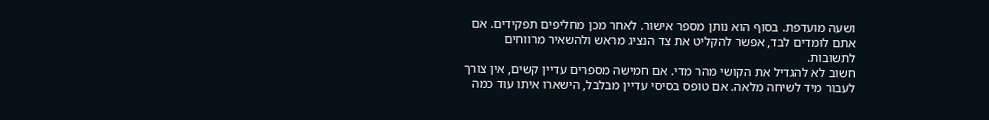ושעה מועדפת. בסוף הוא נותן מספר אישור. לאחר מכן מחליפים תפקידים. אם אתם לומדים לבד, אפשר להקליט את צד הנציג מראש ולהשאיר מרווחים לתשובות.
חשוב לא להגדיל את הקושי מהר מדי. אם חמישה מספרים עדיין קשים, אין צורך לעבור מיד לשיחה מלאה. אם טופס בסיסי עדיין מבלבל, הישארו איתו עוד כמה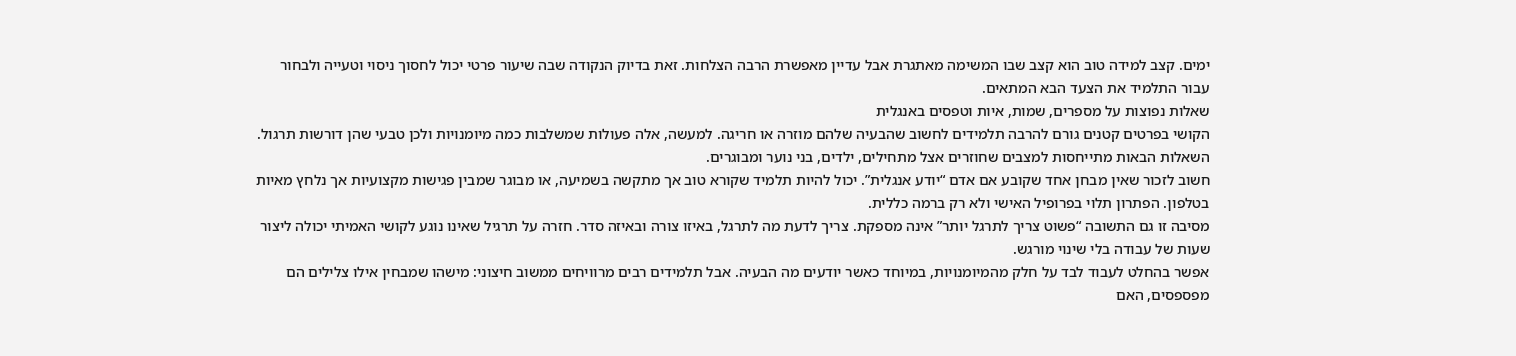ימים. קצב למידה טוב הוא קצב שבו המשימה מאתגרת אבל עדיין מאפשרת הרבה הצלחות. זאת בדיוק הנקודה שבה שיעור פרטי יכול לחסוך ניסוי וטעייה ולבחור עבור התלמיד את הצעד הבא המתאים.
שאלות נפוצות על מספרים, שמות, איות וטפסים באנגלית
הקושי בפרטים קטנים גורם להרבה תלמידים לחשוב שהבעיה שלהם מוזרה או חריגה. למעשה, אלה פעולות שמשלבות כמה מיומנויות ולכן טבעי שהן דורשות תרגול. השאלות הבאות מתייחסות למצבים שחוזרים אצל מתחילים, ילדים, בני נוער ומבוגרים.
חשוב לזכור שאין מבחן אחד שקובע אם אדם “יודע אנגלית”. יכול להיות תלמיד שקורא טוב אך מתקשה בשמיעה, או מבוגר שמבין פגישות מקצועיות אך נלחץ מאיות בטלפון. הפתרון תלוי בפרופיל האישי ולא רק ברמה כללית.
מסיבה זו גם התשובה “פשוט צריך לתרגל יותר” אינה מספקת. צריך לדעת מה לתרגל, באיזו צורה ובאיזה סדר. חזרה על תרגיל שאינו נוגע לקושי האמיתי יכולה ליצור שעות של עבודה בלי שינוי מורגש.
אפשר בהחלט לעבוד לבד על חלק מהמיומנויות, במיוחד כאשר יודעים מה הבעיה. אבל תלמידים רבים מרוויחים ממשוב חיצוני: מישהו שמבחין אילו צלילים הם מפספסים, האם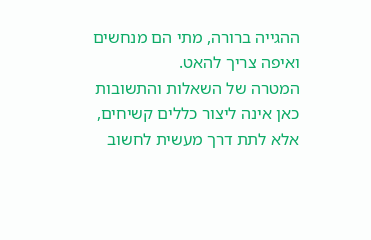ההגייה ברורה, מתי הם מנחשים ואיפה צריך להאט.
המטרה של השאלות והתשובות כאן אינה ליצור כללים קשיחים, אלא לתת דרך מעשית לחשוב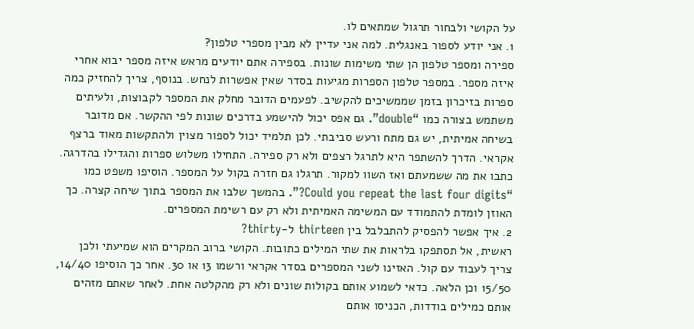על הקושי ולבחור תרגול שמתאים לו.
1. אני יודע לספור באנגלית. למה אני עדיין לא מבין מספרי טלפון?
ספירה ומספר טלפון הן שתי משימות שונות. בספירה אתם יודעים מראש איזה מספר יבוא אחרי איזה מספר. במספר טלפון הספרות מגיעות בסדר שאין אפשרות לנחש. בנוסף, צריך להחזיק כמה ספרות בזיכרון בזמן שממשיכים להקשיב. לפעמים הדובר מחלק את המספר לקבוצות, ולעיתים משתמש בצורה כמו “double”. גם אפס יכול להישמע בדרכים שונות לפי ההקשר. אם מדובר בשיחה אמיתית, יש גם מתח ורעש סביבתי. לכן תלמיד יכול לספור מצוין ולהתקשות מאוד ברצף אקראי. הדרך להשתפר היא לתרגל רצפים ולא רק ספירה. התחילו משלוש ספרות והגדילו בהדרגה. כתבו את מה ששמעתם ואז השוו למקור. תרגלו גם חזרה בקול על המספר. הוסיפו משפט כמו “Could you repeat the last four digits?”. בהמשך שלבו את המספר בתוך שיחה קצרה. כך האוזן לומדת להתמודד עם המשימה האמיתית ולא רק עם רשימת המספרים.
2. איך אפשר להפסיק להתבלבל בין thirteen ל-thirty?
ראשית, אל תסתפקו בלראות את שתי המילים כתובות. הקושי ברוב המקרים הוא שמיעתי ולכן צריך לעבוד עם קול. האזינו לשני המספרים בסדר אקראי ורשמו 13 או 30. אחר כך הוסיפו 14/40, 15/50 וכן הלאה. כדאי לשמוע אותם בקולות שונים ולא רק מהקלטה אחת. לאחר שאתם מזהים אותם כמילים בודדות, הכניסו אותם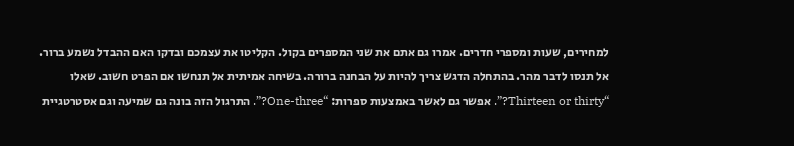למחירים, שעות ומספרי חדרים. אמרו גם אתם את שני המספרים בקול. הקליטו את עצמכם ובדקו האם ההבדל נשמע ברור. אל תנסו לדבר מהר. בהתחלה הדגש צריך להיות על הבחנה ברורה. בשיחה אמיתית אל תנחשו אם הפרט חשוב. שאלו “Thirteen or thirty?”. אפשר גם לאשר באמצעות ספרות: “One-three?”. התרגול הזה בונה גם שמיעה וגם אסטרטגיית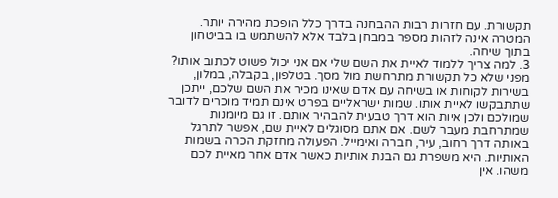תקשורת. עם חזרות רבות ההבחנה בדרך כלל הופכת מהירה יותר. המטרה אינה לזהות מספר במבחן בלבד אלא להשתמש בו בביטחון בתוך שיחה.
3. למה צריך ללמוד לאיית את השם שלי אם אני יכול פשוט לכתוב אותו?
מפני שלא כל תקשורת מתרחשת מול מסך. בטלפון, בקבלה, במלון, בשירות לקוחות או בשיחה עם אדם שאינו מכיר את השם שלכם, ייתכן שתתבקשו לאיית אותו. שמות ישראליים בפרט אינם תמיד מוכרים לדובר שמולכם ולכן איות הוא דרך טבעית להבהיר אותם. זו גם מיומנות שמתרחבת מעבר לשם. אם אתם מסוגלים לאיית שם, אפשר לתרגל באותה דרך רחוב, עיר, חברה ואימייל. הפעולה מחזקת הכרה בשמות האותיות. היא משפרת גם הבנת אותיות כאשר אדם אחר מאיית לכם משהו. אין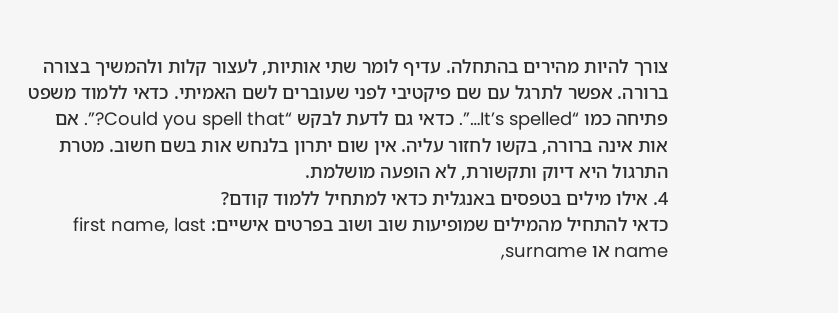צורך להיות מהירים בהתחלה. עדיף לומר שתי אותיות, לעצור קלות ולהמשיך בצורה ברורה. אפשר לתרגל עם שם פיקטיבי לפני שעוברים לשם האמיתי. כדאי ללמוד משפט פתיחה כמו “It’s spelled…”. כדאי גם לדעת לבקש “Could you spell that?”. אם אות אינה ברורה, בקשו לחזור עליה. אין שום יתרון בלנחש אות בשם חשוב. מטרת התרגול היא דיוק ותקשורת, לא הופעה מושלמת.
4. אילו מילים בטפסים באנגלית כדאי למתחיל ללמוד קודם?
כדאי להתחיל מהמילים שמופיעות שוב ושוב בפרטים אישיים: first name, last name או surname,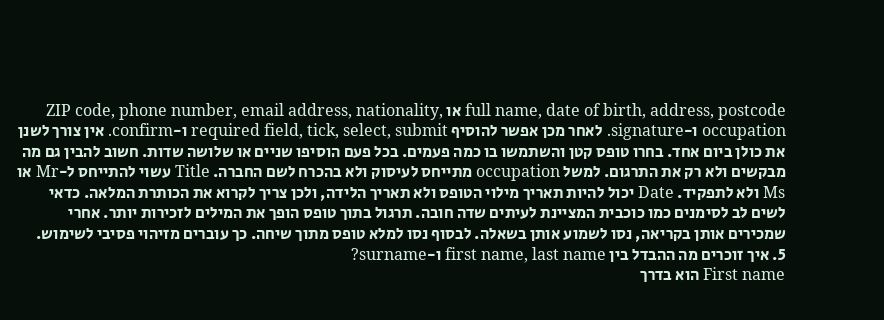full name, date of birth, address, postcode או ZIP code, phone number, email address, nationality, occupation ו-signature. לאחר מכן אפשר להוסיף required field, tick, select, submit ו-confirm. אין צורך לשנן את כולן ביום אחד. בחרו טופס קטן והשתמשו בו כמה פעמים. בכל פעם הוסיפו שניים או שלושה שדות. חשוב להבין גם מה מבקשים ולא רק את התרגום. למשל occupation מתייחס לעיסוק ולא בהכרח לשם החברה. Title עשוי להתייחס ל-Mr או Ms ולא לתפקיד. Date יכול להיות תאריך מילוי הטופס ולא תאריך הלידה, ולכן צריך לקרוא את הכותרת המלאה. כדאי לשים לב לסימנים כמו כוכבית המציינת לעיתים שדה חובה. תרגול בתוך טופס הופך את המילים לזכירות יותר. אחרי שמכירים אותן בקריאה, נסו לשמוע אותן בשאלה. לבסוף נסו למלא טופס מתוך שיחה. כך עוברים מזיהוי פסיבי לשימוש.
5. איך זוכרים מה ההבדל בין first name, last name ו-surname?
First name הוא בדרך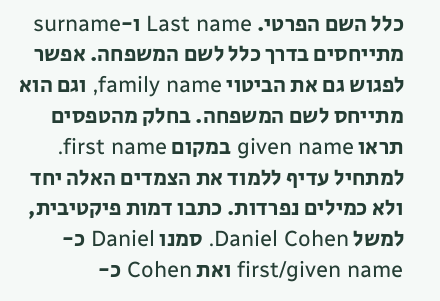כלל השם הפרטי. Last name ו-surname מתייחסים בדרך כלל לשם המשפחה. אפשר לפגוש גם את הביטוי family name, וגם הוא מתייחס לשם המשפחה. בחלק מהטפסים תראו given name במקום first name. למתחיל עדיף ללמוד את הצמדים האלה יחד ולא כמילים נפרדות. כתבו דמות פיקטיבית, למשל Daniel Cohen. סמנו Daniel כ-first/given name ואת Cohen כ-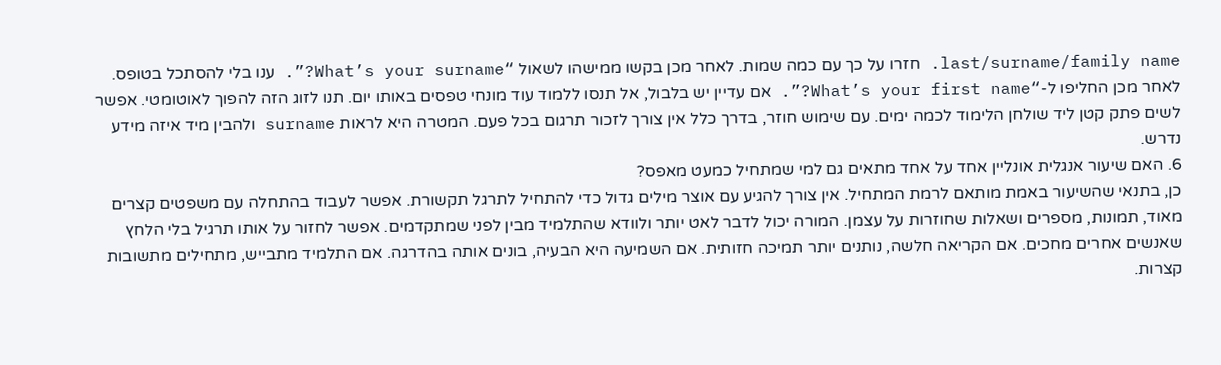last/surname/family name. חזרו על כך עם כמה שמות. לאחר מכן בקשו ממישהו לשאול “What’s your surname?”. ענו בלי להסתכל בטופס. לאחר מכן החליפו ל-“What’s your first name?”. אם עדיין יש בלבול, אל תנסו ללמוד עוד מונחי טפסים באותו יום. תנו לזוג הזה להפוך לאוטומטי. אפשר לשים פתק קטן ליד שולחן הלימוד לכמה ימים. עם שימוש חוזר, בדרך כלל אין צורך לזכור תרגום בכל פעם. המטרה היא לראות surname ולהבין מיד איזה מידע נדרש.
6. האם שיעור אנגלית אונליין אחד על אחד מתאים גם למי שמתחיל כמעט מאפס?
כן, בתנאי שהשיעור באמת מותאם לרמת המתחיל. אין צורך להגיע עם אוצר מילים גדול כדי להתחיל לתרגל תקשורת. אפשר לעבוד בהתחלה עם משפטים קצרים מאוד, תמונות, מספרים ושאלות שחוזרות על עצמן. המורה יכול לדבר לאט יותר ולוודא שהתלמיד מבין לפני שמתקדמים. אפשר לחזור על אותו תרגיל בלי הלחץ שאנשים אחרים מחכים. אם הקריאה חלשה, נותנים יותר תמיכה חזותית. אם השמיעה היא הבעיה, בונים אותה בהדרגה. אם התלמיד מתבייש, מתחילים מתשובות קצרות.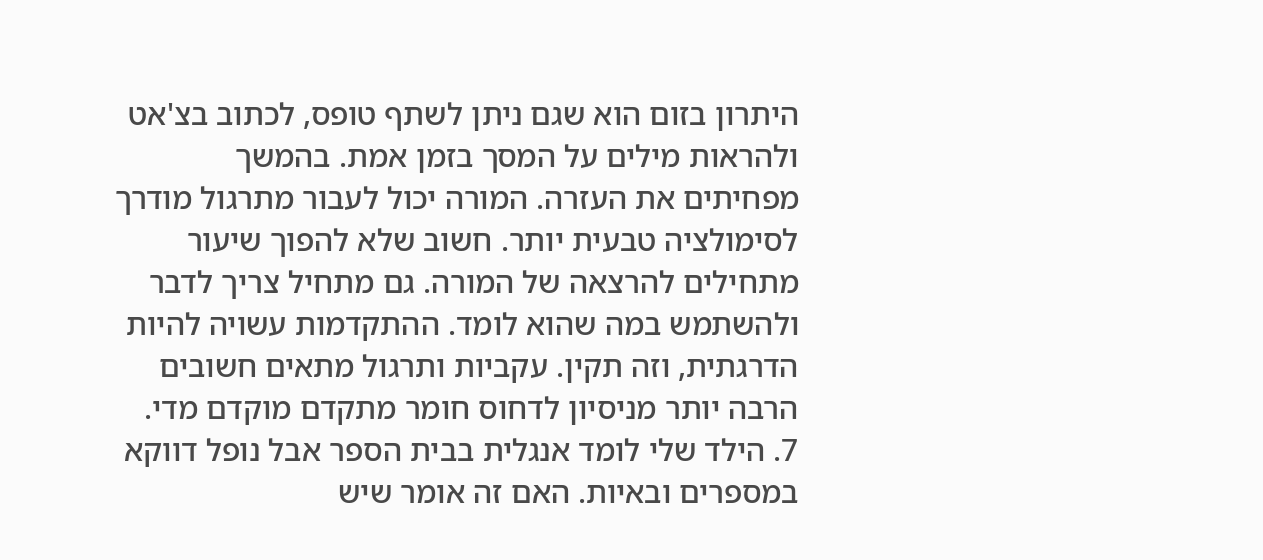היתרון בזום הוא שגם ניתן לשתף טופס, לכתוב בצ'אט ולהראות מילים על המסך בזמן אמת. בהמשך מפחיתים את העזרה. המורה יכול לעבור מתרגול מודרך לסימולציה טבעית יותר. חשוב שלא להפוך שיעור מתחילים להרצאה של המורה. גם מתחיל צריך לדבר ולהשתמש במה שהוא לומד. ההתקדמות עשויה להיות הדרגתית, וזה תקין. עקביות ותרגול מתאים חשובים הרבה יותר מניסיון לדחוס חומר מתקדם מוקדם מדי.
7. הילד שלי לומד אנגלית בבית הספר אבל נופל דווקא במספרים ובאיות. האם זה אומר שיש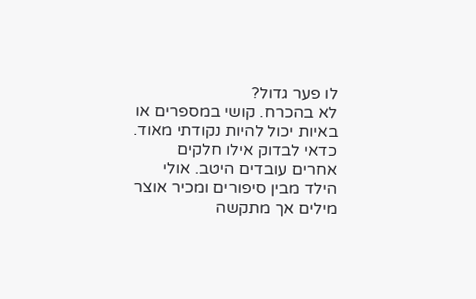לו פער גדול?
לא בהכרח. קושי במספרים או באיות יכול להיות נקודתי מאוד. כדאי לבדוק אילו חלקים אחרים עובדים היטב. אולי הילד מבין סיפורים ומכיר אוצר מילים אך מתקשה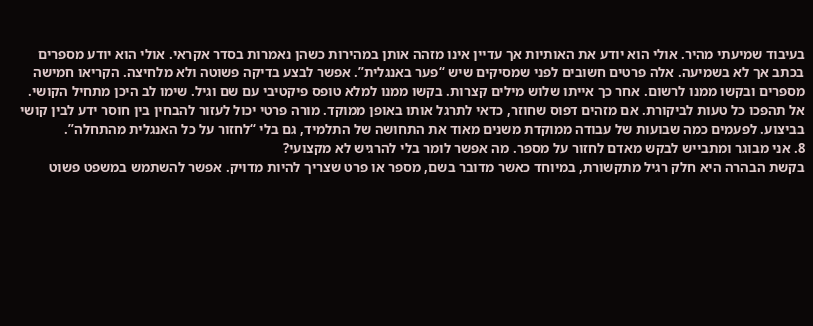בעיבוד שמיעתי מהיר. אולי הוא יודע את האותיות אך עדיין אינו מזהה אותן במהירות כשהן נאמרות בסדר אקראי. אולי הוא יודע מספרים בכתב אך לא בשמיעה. אלה פרטים חשובים לפני שמסיקים שיש “פער באנגלית”. אפשר לבצע בדיקה פשוטה ולא מלחיצה. הקריאו חמישה מספרים ובקשו ממנו לרשום. אחר כך אייתו שלוש מילים קצרות. בקשו ממנו למלא טופס פיקטיבי עם שם וגיל. שימו לב היכן מתחיל הקושי. אל תהפכו כל טעות לביקורת. אם מזהים דפוס שחוזר, כדאי לתרגל אותו באופן ממוקד. מורה פרטי יכול לעזור להבחין בין חוסר ידע לבין קושי בביצוע. לפעמים כמה שבועות של עבודה ממוקדת משנים מאוד את התחושה של התלמיד, גם בלי “לחזור על כל האנגלית מהתחלה”.
8. אני מבוגר ומתבייש לבקש מאדם לחזור על מספר. מה אפשר לומר בלי להרגיש לא מקצועי?
בקשת הבהרה היא חלק רגיל מתקשורת, במיוחד כאשר מדובר בשם, מספר או פרט שצריך להיות מדויק. אפשר להשתמש במשפט פשוט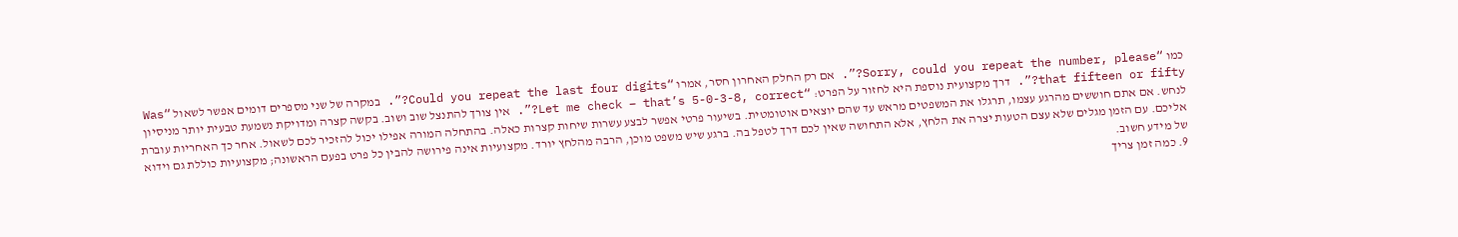כמו “Sorry, could you repeat the number, please?”. אם רק החלק האחרון חסר, אמרו “Could you repeat the last four digits?”. במקרה של שני מספרים דומים אפשר לשאול “Was that fifteen or fifty?”. דרך מקצועית נוספת היא לחזור על הפרט: “Let me check – that’s 5-0-3-8, correct?”. אין צורך להתנצל שוב ושוב. בקשה קצרה ומדויקת נשמעת טבעית יותר מניסיון לנחש. אם אתם חוששים מהרגע עצמו, תרגלו את המשפטים מראש עד שהם יוצאים אוטומטית. בשיעור פרטי אפשר לבצע עשרות שיחות קצרות כאלה. בהתחלה המורה אפילו יכול להזכיר לכם לשאול. אחר כך האחריות עוברת אליכם. עם הזמן מגלים שלא עצם הטעות יצרה את הלחץ, אלא התחושה שאין לכם דרך לטפל בה. ברגע שיש משפט מוכן, הרבה מהלחץ יורד. מקצועיות אינה פירושה להבין כל פרט בפעם הראשונה; מקצועיות כוללת גם וידוא של מידע חשוב.
9. כמה זמן צריך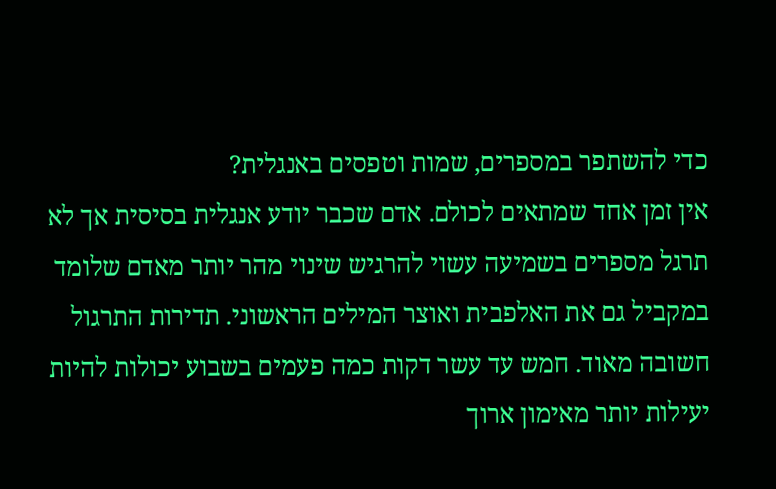כדי להשתפר במספרים, שמות וטפסים באנגלית?
אין זמן אחד שמתאים לכולם. אדם שכבר יודע אנגלית בסיסית אך לא תרגל מספרים בשמיעה עשוי להרגיש שינוי מהר יותר מאדם שלומד במקביל גם את האלפבית ואוצר המילים הראשוני. תדירות התרגול חשובה מאוד. חמש עד עשר דקות כמה פעמים בשבוע יכולות להיות יעילות יותר מאימון ארוך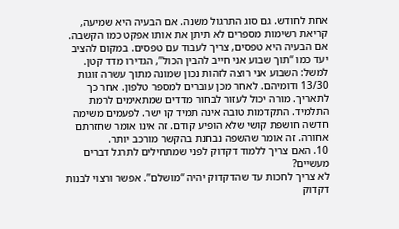אחת לחודש. גם סוג התרגול משנה. אם הבעיה היא שמיעה, קריאת רשימות מספרים לא תיתן את אותו אפקט כמו הקשבה. אם הבעיה היא טפסים, צריך לעבוד עם טפסים. במקום להציב יעד כמו “תוך שבוע אני חייב להבין הכול”, הגדירו מדד קטן. למשל: השבוע אני רוצה לזהות נכון שמונה מתוך עשרה זוגות 13/30 ודומיהם. לאחר מכן עוברים למספר טלפון. אחר כך לתאריך. מורה יכול לעזור לבחור מדדים שמתאימים לרמת התלמיד. התקדמות טובה אינה תמיד קו ישר. לפעמים משימה חדשה חושפת קושי שלא הופיע קודם. זה אינו אומר שחזרתם אחורה. זה אומר שהשפה נבחנת בהקשר מורכב יותר.
10. האם צריך ללמוד דקדוק לפני שמתחילים לתרגל דברים מעשיים?
לא צריך לחכות עד שהדקדוק יהיה “מושלם”. אפשר ורצוי לבנות דקדוק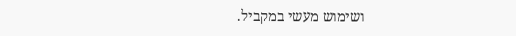ושימוש מעשי במקביל.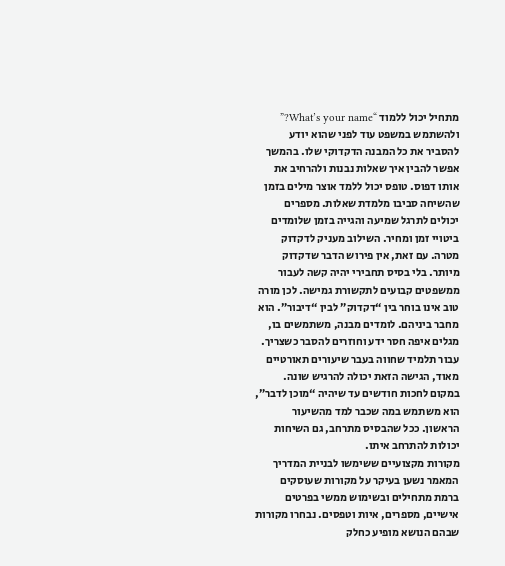מתחיל יכול ללמוד “What’s your name?” ולהשתמש במשפט עוד לפני שהוא יודע להסביר את כל המבנה הדקדוקי שלו. בהמשך אפשר להבין איך שאלות נבנות ולהרחיב את אותו דפוס. טופס יכול ללמד אוצר מילים בזמן שהשיחה סביבו מלמדת שאלות. מספרים יכולים לתרגל שמיעה והגייה בזמן שלומדים ביטויי זמן ומחיר. השילוב מעניק לדקדוק מטרה. עם זאת, אין פירוש הדבר שדקדוק מיותר. בלי בסיס תחבירי יהיה קשה לעבור ממשפטים קבועים לתקשורת גמישה. לכן מורה טוב אינו בוחר בין “דקדוק” לבין “דיבור”. הוא מחבר ביניהם. לומדים מבנה, משתמשים בו, מגלים איפה חסר ידע וחוזרים להסבר כשצריך. עבור תלמיד שחווה בעבר שיעורים תאורטיים מאוד, הגישה הזאת יכולה להרגיש שונה. במקום לחכות חודשים עד שיהיה “מוכן לדבר”, הוא משתמש במה שכבר למד מהשיעור הראשון. ככל שהבסיס מתרחב, גם השיחות יכולות להתרחב איתו.
מקורות מקצועיים ששימשו לבניית המדריך
המאמר נשען בעיקר על מקורות שעוסקים ברמת מתחילים ובשימוש ממשי בפרטים אישיים, מספרים, איות וטפסים. נבחרו מקורות שבהם הנושא מופיע כחלק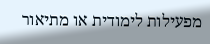מפעילות לימודית או מתיאור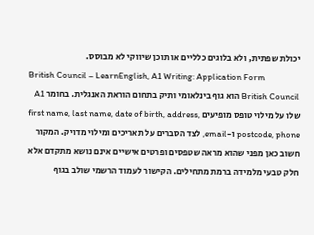יכולת שפתית, ולא בלוגים כלליים או תוכן שיווקי לא מבוסס.
British Council – LearnEnglish, A1 Writing: Application Form
British Council הוא גוף בינלאומי ותיק בתחום הוראת האנגלית. בחומר A1 שלו על מילוי טופס מופיעים first name, last name, date of birth, address, postcode, phone ו-email, לצד הסברים על תאריכים ומילוי מדויק. המקור חשוב כאן מפני שהוא מראה שטפסים ופרטים אישיים אינם נושא מתקדם אלא חלק טבעי מלמידה ברמת מתחילים. הקישור לעמוד הרשמי שולב בגוף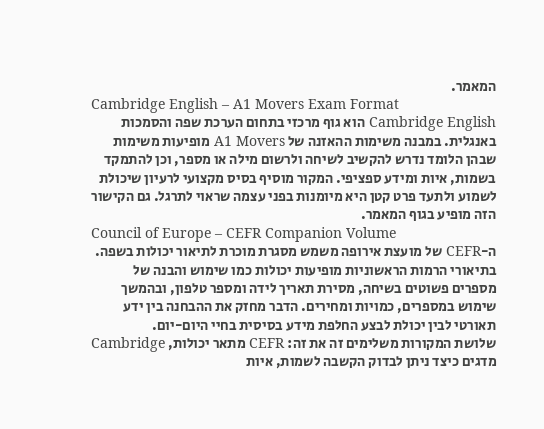המאמר.
Cambridge English – A1 Movers Exam Format
Cambridge English הוא גוף מרכזי בתחום הערכת שפה והסמכות באנגלית. במבנה משימות ההאזנה של A1 Movers מופיעות משימות שבהן הלומד נדרש להקשיב לשיחה ולרשום מילה או מספר, וכן להתמקד בשמות, איות ומידע ספציפי. המקור מוסיף בסיס מקצועי לרעיון שיכולת לשמוע ולתעד פרט קטן היא מיומנות בפני עצמה שראוי לתרגל. גם הקישור הזה מופיע בגוף המאמר.
Council of Europe – CEFR Companion Volume
ה-CEFR של מועצת אירופה משמש מסגרת מוכרת לתיאור יכולות בשפה. בתיאורי הרמות הראשוניות מופיעות יכולות כמו שימוש והבנה של מספרים פשוטים בשיחה, מסירת תאריך לידה ומספר טלפון, ובהמשך שימוש במספרים, כמויות ומחירים. הדבר מחזק את ההבחנה בין ידע תאורטי לבין יכולת לבצע החלפת מידע בסיסית בחיי היום-יום.
שלושת המקורות משלימים זה את זה: CEFR מתאר יכולות, Cambridge מדגים כיצד ניתן לבדוק הקשבה לשמות, איות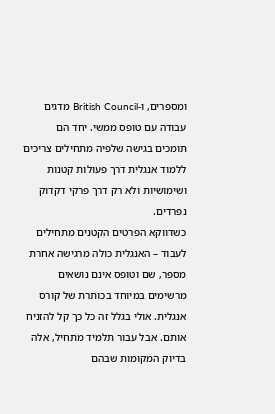ומספרים, ו-British Council מדגים עבודה עם טופס ממשי. יחד הם תומכים בגישה שלפיה מתחילים צריכים ללמוד אנגלית דרך פעולות קטנות ושימושיות ולא רק דרך פרקי דקדוק נפרדים.
כשדווקא הפרטים הקטנים מתחילים לעבוד – האנגלית כולה מרגישה אחרת
מספר, שם וטופס אינם נושאים מרשימים במיוחד בכותרת של קורס אנגלית. אולי בגלל זה כל כך קל להזניח אותם. אבל עבור תלמיד מתחיל, אלה בדיוק המקומות שבהם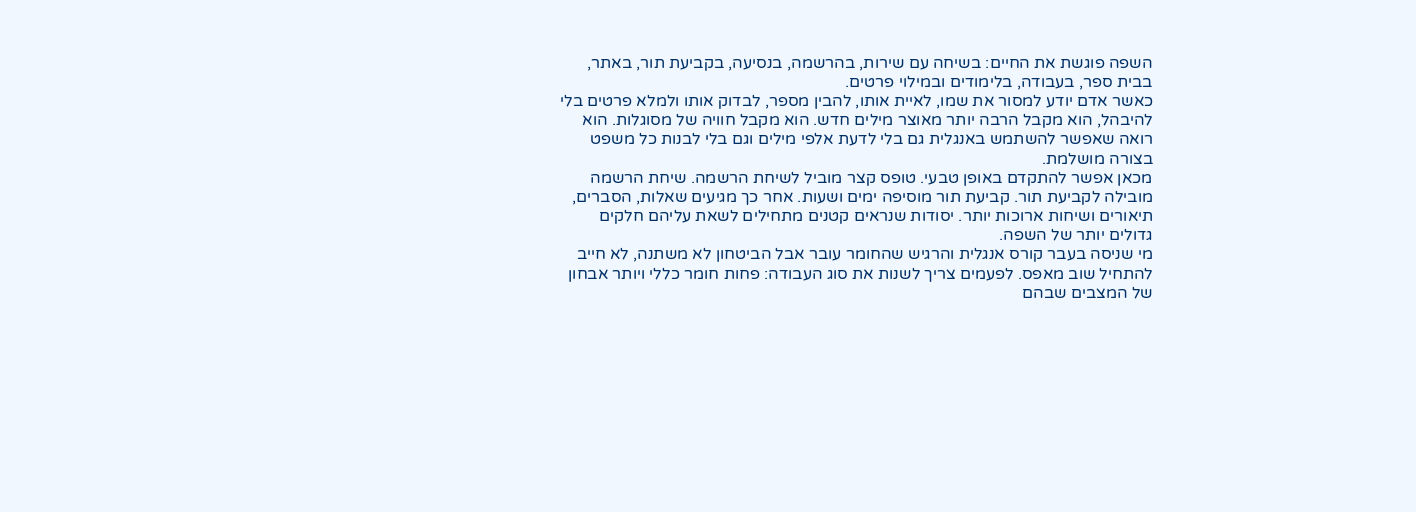השפה פוגשת את החיים: בשיחה עם שירות, בהרשמה, בנסיעה, בקביעת תור, באתר, בבית ספר, בעבודה, בלימודים ובמילוי פרטים.
כאשר אדם יודע למסור את שמו, לאיית אותו, להבין מספר, לבדוק אותו ולמלא פרטים בלי להיבהל, הוא מקבל הרבה יותר מאוצר מילים חדש. הוא מקבל חוויה של מסוגלות. הוא רואה שאפשר להשתמש באנגלית גם בלי לדעת אלפי מילים וגם בלי לבנות כל משפט בצורה מושלמת.
מכאן אפשר להתקדם באופן טבעי. טופס קצר מוביל לשיחת הרשמה. שיחת הרשמה מובילה לקביעת תור. קביעת תור מוסיפה ימים ושעות. אחר כך מגיעים שאלות, הסברים, תיאורים ושיחות ארוכות יותר. יסודות שנראים קטנים מתחילים לשאת עליהם חלקים גדולים יותר של השפה.
מי שניסה בעבר קורס אנגלית והרגיש שהחומר עובר אבל הביטחון לא משתנה, לא חייב להתחיל שוב מאפס. לפעמים צריך לשנות את סוג העבודה: פחות חומר כללי ויותר אבחון של המצבים שבהם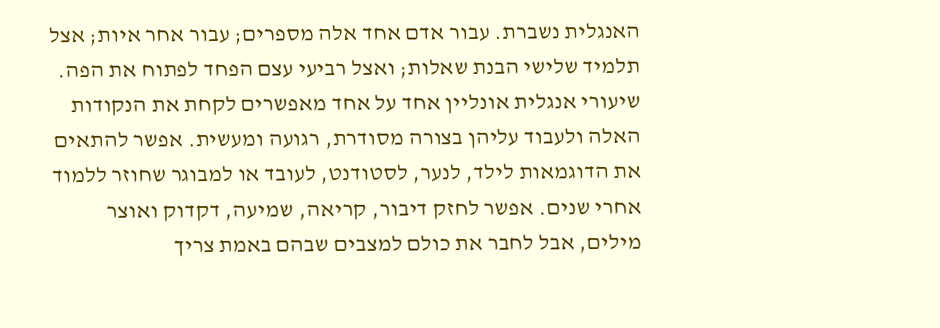האנגלית נשברת. עבור אדם אחד אלה מספרים; עבור אחר איות; אצל תלמיד שלישי הבנת שאלות; ואצל רביעי עצם הפחד לפתוח את הפה.
שיעורי אנגלית אונליין אחד על אחד מאפשרים לקחת את הנקודות האלה ולעבוד עליהן בצורה מסודרת, רגועה ומעשית. אפשר להתאים את הדוגמאות לילד, לנער, לסטודנט, לעובד או למבוגר שחוזר ללמוד אחרי שנים. אפשר לחזק דיבור, קריאה, שמיעה, דקדוק ואוצר מילים, אבל לחבר את כולם למצבים שבהם באמת צריך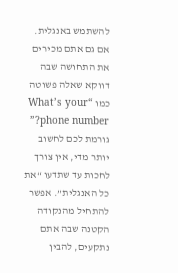להשתמש באנגלית.
אם גם אתם מכירים את התחושה שבה דווקא שאלה פשוטה כמו “What’s your phone number?” גורמת לכם לחשוב יותר מדי, אין צורך לחכות עד שתדעו “את כל האנגלית”. אפשר להתחיל מהנקודה הקטנה שבה אתם נתקעים, להבין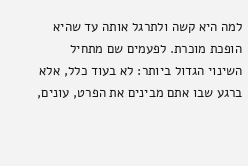למה היא קשה ולתרגל אותה עד שהיא הופכת מוכרת. לפעמים שם מתחיל השינוי הגדול ביותר: לא בעוד כלל, אלא ברגע שבו אתם מבינים את הפרט, עונים,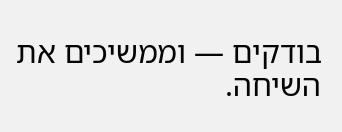בודקים — וממשיכים את השיחה.